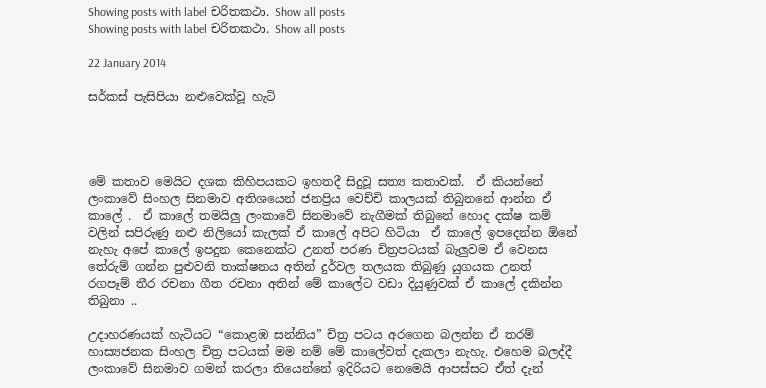Showing posts with label චරිතකථා. Show all posts
Showing posts with label චරිතකථා. Show all posts

22 January 2014

සර්කස් පැසිපියා නළුවෙක්වූ හැටි




මේ කතාව මෙයිට දශක කිහිපයකට ඉහතදී සිදුවූ සත්‍ය කතාවක්.  ඒ කියන්නේ ලංකාවේ සිංහල සිනමාව අතිශයෙන් ජනප්‍රිය වෙච්චි කාලයක් තිබුනනේ ආන්න ඒ කාලේ .  ඒ කාලේ තමයිලු ලංකාවේ සිනමාවේ නැගීමක් තිබුනේ හොද දක්ෂ කම් වලින් සපිරුණු නළු නිලියෝ කැලක් ඒ කාලේ අපිට හිටියා  ඒ කාලේ ඉපදෙන්න ඕනේ නැහැ අපේ කාලේ ඉපදුන කෙනෙක්ට උනත් පරණ චිත්‍රපටයක් බැලුවම ඒ වෙනස තේරුම් ගන්න පුළුවනි තාක්ෂනය අතින් දුර්වල තලයක තිබුණු යුගයක උනත් රගපෑම් තීර රචනා ගීත රචනා අතින් මේ කාලේට වඩා දියුණුවක් ඒ කාලේ දකින්න තිබුනා ..

උදාහරණයක් හැටියට “කොළඹ සන්නිය” චිත්‍ර පටය අරගෙන බලන්න ඒ තරම් හාස්‍යජනක සිංහල චිත්‍ර පටයක් මම නම් මේ කාලේවත් දැකලා නැහැ. එහෙම බලද්දී ලංකාවේ සිනමාව ගමන් කරලා තියෙන්නේ ඉදිරියට නෙමෙයි ආපස්සට ඒත් දැන්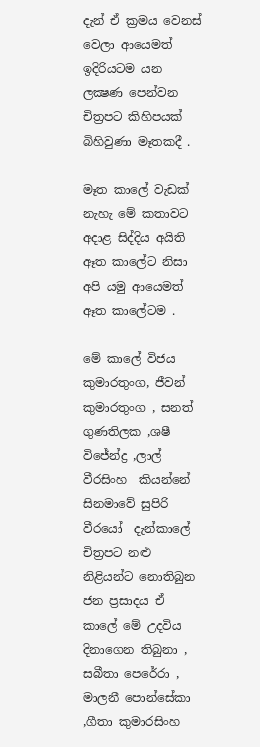දැන් ඒ ක්‍රමය වෙනස් වෙලා ආයෙමත් ඉදිරියටම යන ලක්‍ෂණ පෙන්වන චිත්‍රපට කිහිපයක් බිහිවුණා මෑතකදී .

මෑත කාලේ වැඩක් නැහැ මේ කතාවට අදාළ සිද්දිය අයිති ඈත කාලේට නිසා අපි යමු ආයෙමත් ඈත කාලේටම .

මේ කාලේ විජය කුමාරතුංග, ජීවන් කුමාරතුංග , සනත් ගුණතිලක ,ශෂී විජේන්ද්‍ර ,ලාල් වීරසිංහ  කියන්නේ සිනමාවේ සුපිරි වීරයෝ  දැන්කාලේ චිත්‍රපට නළු නිළියන්ට නොතිබුන ජන ප්‍රසාදය ඒ කාලේ මේ උදවිය දිනාගෙන තිබුනා , සබීතා පෙරේරා , මාලනී පොන්සේකා ,ගීතා කුමාරසිංහ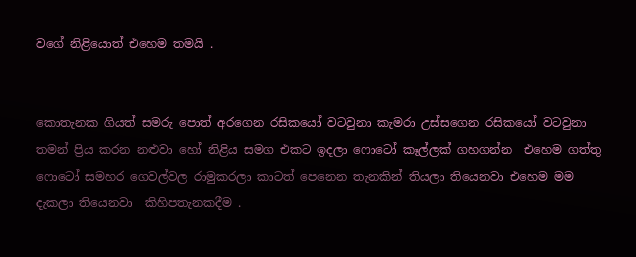වගේ නිළියොත් එහෙම තමයි .


කොතැනක ගියත් සමරු පොත් අරගෙන රසිකයෝ වටවුනා කැමරා උස්සගෙන රසිකයෝ වටවුනා තමන් ප්‍රිය කරන නළුවා හෝ නිළිය සමග එකට ඉදලා ෆොටෝ කෑල්ලක් ගහගන්න  එහෙම ගත්තු ෆොටෝ සමහර ගෙවල්වල රාමුකරලා කාටත් පෙනෙන තැනකින් තියලා තියෙනවා එහෙම මම දැකලා තියෙනවා  කිහිපතැනකදීම .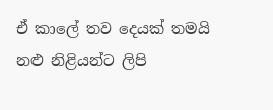ඒ කාලේ තව දෙයක් තමයි නළු නිළියන්ට ලිපි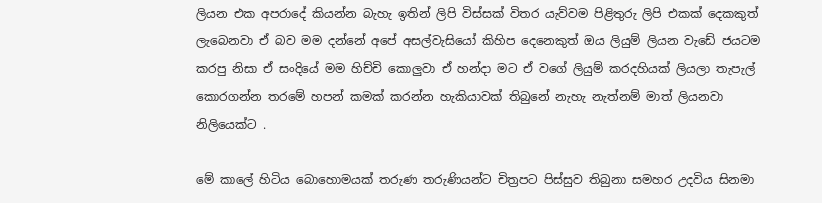ලියන එක අපරාදේ කියන්න බැහැ ඉතින් ලිපි විස්සක් විතර යැව්වම පිළිතුරු ලිපි එකක් දෙකකුත් ලැබෙනවා ඒ බව මම දන්නේ අපේ අසල්වැසියෝ කිහිප දෙනෙකුත් ඔය ලියුම් ලියන වැඩේ ජයටම කරපු නිසා ඒ සංදියේ මම හිච්චි කොලුවා ඒ හන්දා මට ඒ වගේ ලියුම් කරදහියක් ලියලා තැපැල් කොරගන්න තරමේ හපන් කමක් කරන්න හැකියාවක් තිබුනේ නැහැ නැත්නම් මාත් ලියනවා නිලියෙක්ට .

මේ කාලේ හිටිය බොහොමයක් තරුණ තරුණියන්ට චිත්‍රපට පිස්සුව තිබුනා සමහර උදවිය සිනමා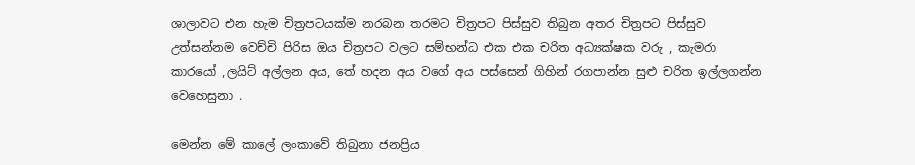ශාලාවට එන හැම චිත්‍රපටයක්ම නරබන තරමට චිත්‍රපට පිස්සුව තිබුන අතර චිත්‍රපට පිස්සුව උත්සන්නම වෙච්චි පිරිස ඔය චිත්‍රපට වලට සම්භන්ධ එක එක චරිත අධ්‍යක්ෂක වරු , කැමරා කාරයෝ ,ලයිට් අල්ලන අය, තේ හදන අය වගේ අය පස්සෙන් ගිහින් රගපාන්න සුළු චරිත ඉල්ලගන්න වෙහෙසුනා .

මෙන්න මේ කාලේ ලංකාවේ තිබුනා ජනප්‍රිය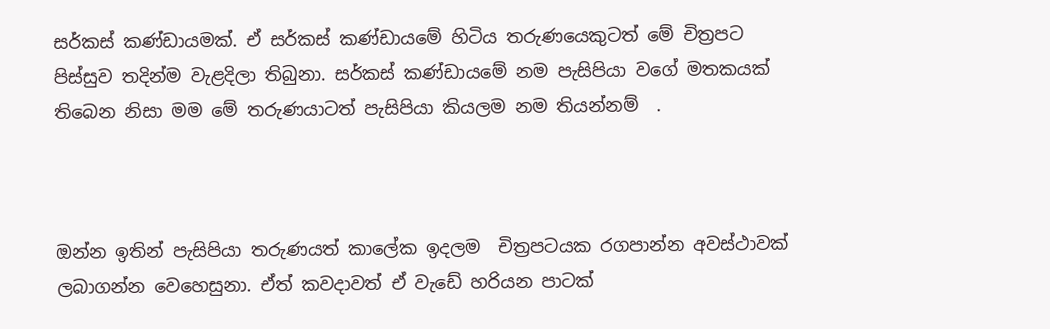සර්කස් කණ්ඩායමක්. ඒ සර්කස් කණ්ඩායමේ හිටිය තරුණයෙකුටත් මේ චිත්‍රපට පිස්සුව තදින්ම වැළදිලා තිබුනා. සර්කස් කණ්ඩායමේ නම පැසිපියා වගේ මතකයක් තිබෙන නිසා මම මේ තරුණයාටත් පැසිපියා කියලම නම තියන්නම්  .



ඔන්න ඉතින් පැසිපියා තරුණයත් කාලේක ඉදලම  චිත්‍රපටයක රගපාන්න අවස්ථාවක් ලබාගන්න වෙහෙසුනා. ඒත් කවදාවත් ඒ වැඩේ හරියන පාටක්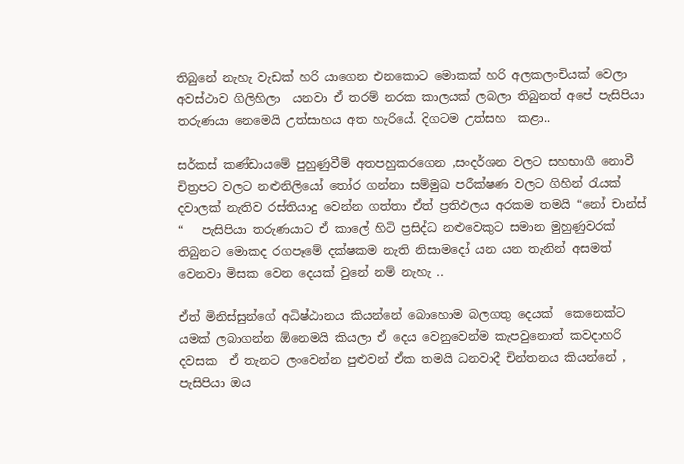තිබුනේ නැහැ වැඩක් හරි යාගෙන එනකොට මොකක් හරි අලකලංචියක් වෙලා අවස්ථාව ගිලිහිලා  යනවා ඒ තරම් නරක කාලයක් ලබලා තිබුනත් අපේ පැසිපියා තරුණයා නෙමෙයි උත්සාහය අත හැරියේ. දිගටම උත්සහ  කළා..

සර්කස් කණ්ඩායමේ පුහුණුවීම් අතපහුකරගෙන ,සංදර්ශන වලට සහභාගී නොවී චිත්‍රපට වලට නළුනිලියෝ තෝර ගන්නා සම්මුඛ පරීක්ෂණ වලට ගිහින් රැයක් දවාලක් නැතිව රස්තියාදු වෙන්න ගත්තා ඒත් ප්‍රතිඵලය අරකම තමයි “නෝ චාන්ස් “   පැසිපියා තරුණයාට ඒ කාලේ හිටි ප්‍රසිද්ධ නළුවෙකුට සමාන මුහුණුවරක් තිබුනට මොකද රගපෑමේ දක්ෂකම නැති නිසාමදෝ යන යන තැනින් අසමත් වෙනවා මිසක වෙන දෙයක් වුනේ නම් නැහැ ..

ඒත් මිනිස්සුන්ගේ අධිෂ්ඨානය කියන්නේ බොහොම බලගතු දෙයක්  කෙනෙක්ට යමක් ලබාගන්න ඕනෙමයි කියලා ඒ දෙය වෙනුවෙන්ම කැපවුනොත් කවදාහරි දවසක  ඒ තැනට ලංවෙන්න පුළුවන් ඒක තමයි ධනවාදී චින්තනය කියන්නේ , පැසිපියා ඔය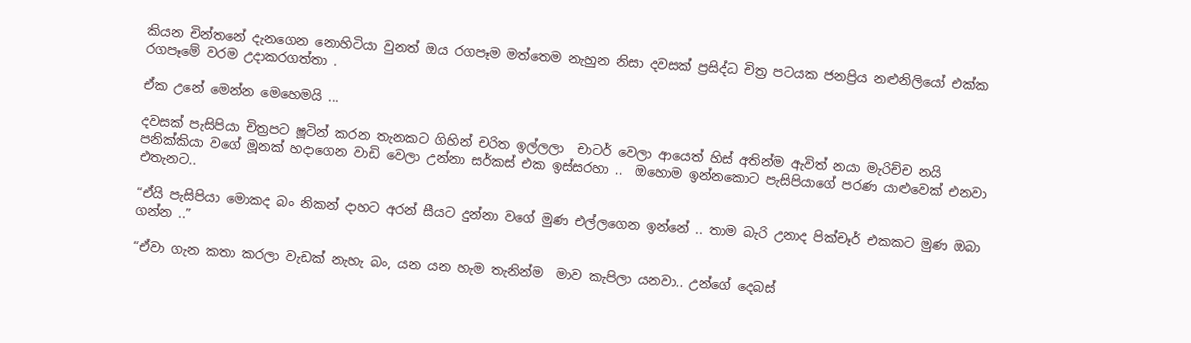කියන චින්තනේ දැනගෙන නොහිටියා වුනත් ඔය රගපෑම මත්තෙම නැහුන නිසා දවසක් ප්‍රසිද්ධ චිත්‍ර පටයක ජනප්‍රිය නළුනිලියෝ එක්ක රගපෑමේ වරම උදාකරගත්තා .

ඒක උනේ මෙන්න මෙහෙමයි ...

දවසක් පැසිපියා චිත්‍රපට ෂූටින් කරන තැනකට ගිහින් චරිත ඉල්ලලා  චාටර් වෙලා ආයෙත් හිස් අතින්ම ඇවිත් නයා මැරිච්ච නයි පනික්කියා වගේ මූනක් හදාගෙන වාඩි වෙලා උන්නා සර්කස් එක ඉස්සරහා ..  ඔහොම ඉන්නකොට පැසිපියාගේ පරණ යාළුවෙක් එනවා එතැනට..

“ඒයි පැසිපියා මොකද බං නිකන් දාහට අරන් සීයට දුන්නා වගේ මුණ එල්ලගෙන ඉන්නේ .. තාම බැරි උනාද පික්චෑර් එකකට මුණ ඔබා ගන්න ..”

“ඒවා ගැන කතා කරලා වැඩක් නැහැ බං, යන යන හැම තැනින්ම  මාව කැපිලා යනවා.. උන්ගේ දෙබස්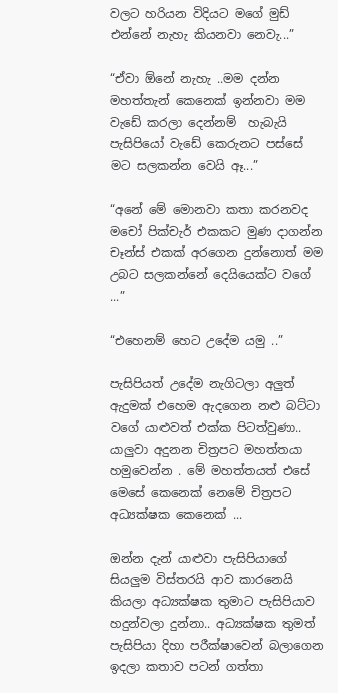වලට හරියන විදියට මගේ මුඩ් එන්නේ නැහැ කියනවා නෙවැ...”

“ඒවා ඕනේ නැහැ ..මම දන්න මහත්තැන් කෙනෙක් ඉන්නවා මම වැඩේ කරලා දෙන්නම්  හැබැයි පැසිපියෝ වැඩේ කෙරුනට පස්සේ මට සලකන්න වෙයි ඈ...”

“අනේ මේ මොනවා කතා කරනවද මචෝ පික්චැර් එකකට මුණ දාගන්න චෑන්ස් එකක් අරගෙන දුන්නොත් මම උබට සලකන්නේ දෙයියෙක්ට වගේ ...”

“එහෙනම් හෙට උදේම යමු ..”

පැසිපියත් උදේම නැගිටලා අලුත් ඇදුමක් එහෙම ඇදගෙන නළු බට්ටා වගේ යාළුවත් එක්ක පිටත්වුණා.. යාලුවා අදුනන චිත්‍රපට මහත්තයා හමුවෙන්න . මේ මහත්තයත් එසේ මෙසේ කෙනෙක් නෙමේ චිත්‍රපට අධ්‍යක්ෂක කෙනෙක් ...

ඔන්න දැන් යාළුවා පැසිපියාගේ සියලුම විස්තරයි ආව කාරනෙයි කියලා අධ්‍යක්ෂක තුමාට පැසිපියාව හදුන්වලා දුන්නා.. අධ්‍යක්ෂක තුමත් පැසිපියා දිහා පරීක්ෂාවෙන් බලාගෙන ඉදලා කතාව පටන් ගත්තා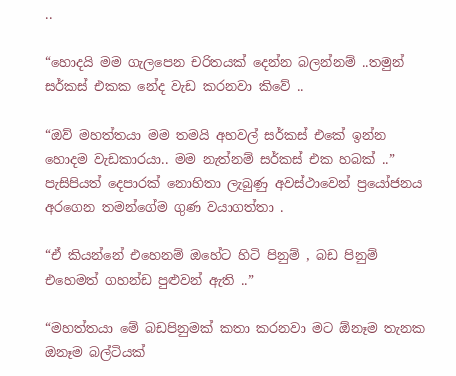..

“හොදයි මම ගැලපෙන චරිතයක් දෙන්න බලන්නම් ..තමුන් සර්කස් එකක නේද වැඩ කරනවා කිවේ ..

“ඔව් මහත්තයා මම තමයි අහවල් සර්කස් එකේ ඉන්න හොදම වැඩකාරයා.. මම නැත්නම් සර්කස් එක හබක් ..”
පැසිපියත් දෙපාරක් නොහිතා ලැබුණු අවස්ථාවෙන් ප්‍රයෝජනය අරගෙන තමන්ගේම ගුණ වයාගත්තා .

“ඒ කියන්නේ එහෙනම් ඔහේට හිටි පිනුම් , බඩ පිනුම් එහෙමත් ගහන්ඩ පුළුවන් ඇති ..”

“මහත්තයා මේ බඩපිනුමක් කතා කරනවා මට ඕනෑම තැනක ඔනෑම බල්ටියක්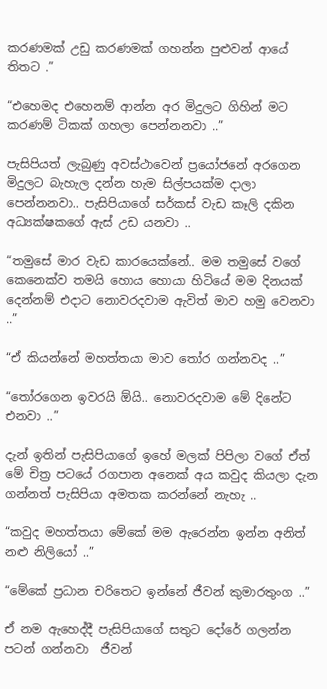කරණමක් උඩු කරණමක් ගහන්න පුළුවන් ආයේ තිතට .”

“එහෙමද එහෙනම් ආන්න අර මිදුලට ගිහින් මට කරණම් ටිකක් ගහලා පෙන්නනවා ..”

පැසිපියත් ලැබුණු අවස්ථාවෙන් ප්‍රයෝජනේ අරගෙන මිදුලට බැහැල දන්න හැම සිල්පයක්ම දාලා පෙන්නනවා.. පැසිපියාගේ සර්කස් වැඩ කෑලි දකින අධ්‍යක්ෂකගේ ඇස් උඩ යනවා ..

“තමුසේ මාර වැඩ කාරයෙක්නේ.. මම තමුසේ වගේ කෙනෙක්ව තමයි හොය හොයා හිටියේ මම දිනයක් දෙන්නම් එදාට නොවරදවාම ඇවිත් මාව හමු වෙනවා ..”

“ඒ කියන්නේ මහත්තයා මාව තෝර ගන්නවද ..”

“තෝරගෙන ඉවරයි ඕයි.. නොවරදවාම මේ දිනේට එනවා ..”

දැන් ඉතින් පැසිපියාගේ ඉහේ මලක් පිපිලා වගේ ඒත් මේ චිත්‍ර පටයේ රගපාන අනෙක් අය කවුද කියලා දැන ගන්නත් පැසිපියා අමතක කරන්නේ නැහැ ..

“කවුද මහත්තයා මේකේ මම ඇරෙන්න ඉන්න අනිත් නළු නිලියෝ ..”

“මේකේ ප්‍රධාන චරිතෙට ඉන්නේ ජීවන් කුමාරතුංග ..”

ඒ නම ඇහෙද්දී පැසිපියාගේ සතුට දෝරේ ගලන්න පටන් ගන්නවා  ජීවන්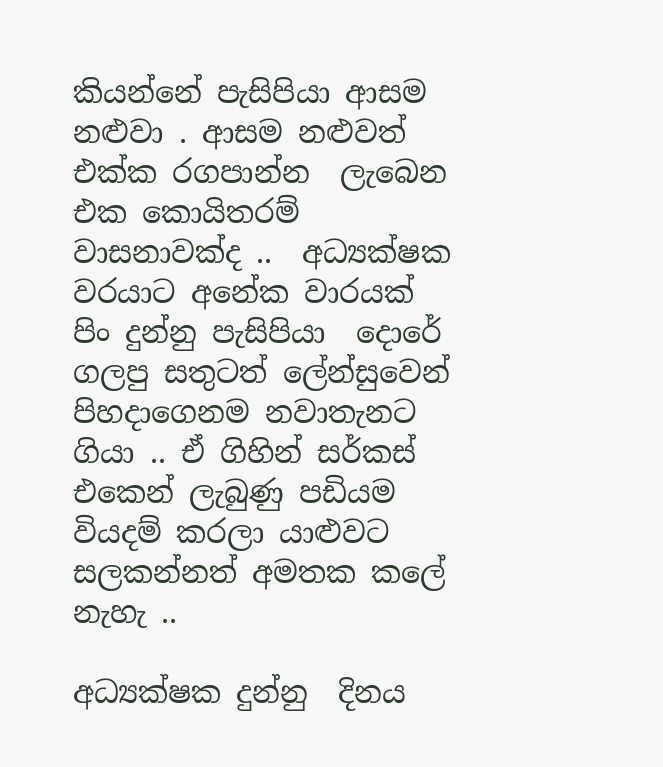කියන්නේ පැසිපියා ආසම නළුවා . ආසම නළුවත් එක්ක රගපාන්න  ලැබෙන එක කොයිතරම් වාසනාවක්ද ..  අධ්‍යක්ෂක වරයාට අනේක වාරයක් පිං දුන්නු පැසිපියා  දොරේ ගලපු සතුටත් ලේන්සුවෙන් පිහදාගෙනම නවාතැනට ගියා .. ඒ ගිහින් සර්කස් එකෙන් ලැබුණු පඩියම වියදම් කරලා යාළුවට සලකන්නත් අමතක කලේ නැහැ ..

අධ්‍යක්ෂක දුන්නු  දිනය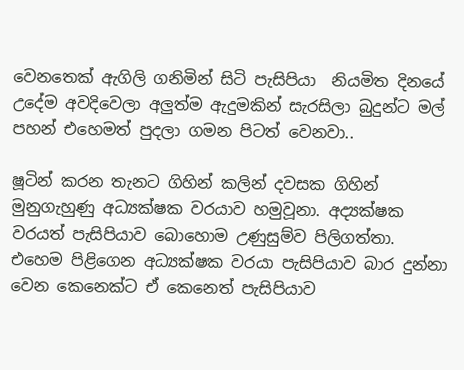වෙනතෙක් ඇගිලි ගනිමින් සිටි පැසිපියා  නියමිත දිනයේ උදේම අවදිවෙලා අලුත්ම ඇදුමකින් සැරසිලා බුදුන්ට මල් පහන් එහෙමත් පුදලා ගමන පිටත් වෙනවා..

ෂූටින් කරන තැනට ගිහින් කලින් දවසක ගිහින් මුනුගැහුණු අධ්‍යක්ෂක වරයාව හමුවූනා. අද්‍යක්ෂක වරයත් පැසිපියාව බොහොම උණුසුම්ව පිලිගත්තා.  එහෙම පිළිගෙන අධ්‍යක්ෂක වරයා පැසිපියාව බාර දුන්නා වෙන කෙනෙක්ට ඒ කෙනෙත් පැසිපියාව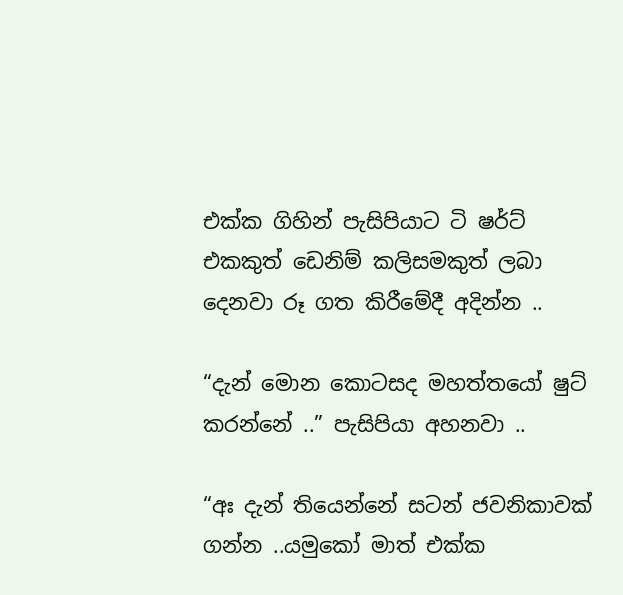එක්ක ගිහින් පැසිපියාට ටි ෂර්ට් එකකුත් ඩෙනිම් කලිසමකුත් ලබා දෙනවා රූ ගත කිරීමේදී අදින්න ..

“දැන් මොන කොටසද මහත්තයෝ ෂුට් කරන්නේ ..” පැසිපියා අහනවා ..

“අඃ දැන් තියෙන්නේ සටන් ජවනිකාවක් ගන්න ..යමුකෝ මාත් එක්ක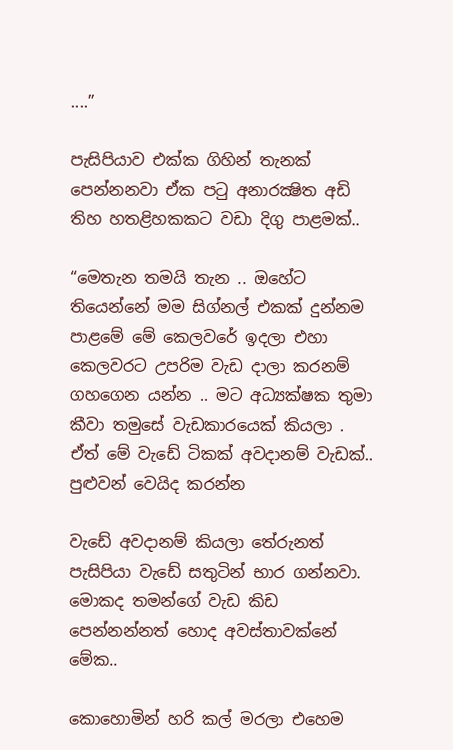....”

පැසිපියාව එක්ක ගිහින් තැනක් පෙන්නනවා ඒක පටු අනාරක්‍ෂිත අඩි තිහ හතළිහකකට වඩා දිගු පාළමක්..

“මෙතැන තමයි තැන .. ඔහේට තියෙන්නේ මම සිග්නල් එකක් දුන්නම පාළමේ මේ කෙලවරේ ඉදලා එහා කෙලවරට උපරිම වැඩ දාලා කරනම් ගහගෙන යන්න .. මට අධ්‍යක්ෂක තුමා කීවා තමුසේ වැඩකාරයෙක් කියලා . ඒත් මේ වැඩේ ටිකක් අවදානම් වැඩක්.. පුළුවන් වෙයිද කරන්න

වැඩේ අවදානම් කියලා තේරුනත් පැසිපියා වැඩේ සතුටින් භාර ගන්නවා. මොකද තමන්ගේ වැඩ කිඩ පෙන්නන්නත් හොද අවස්තාවක්නේ මේක..

කොහොමින් හරි කල් මරලා එහෙම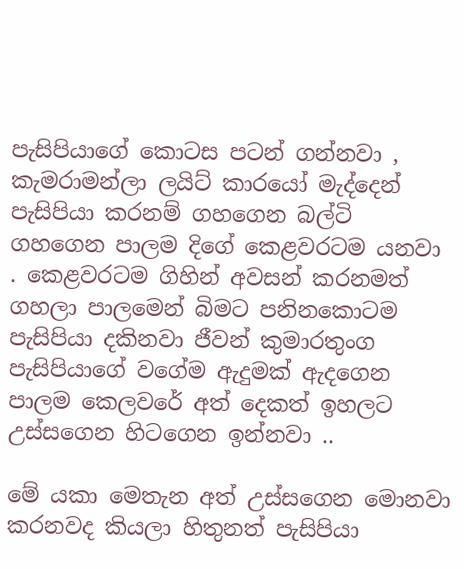පැසිපියාගේ කොටස පටන් ගන්නවා , කැමරාමන්ලා ලයිට් කාරයෝ මැද්දෙන් පැසිපියා කරනම් ගහගෙන බල්ටි ගහගෙන පාලම දිගේ කෙළවරටම යනවා . කෙළවරටම ගිහින් අවසන් කරනමත් ගහලා පාලමෙන් බිමට පනිනකොටම පැසිපියා දකිනවා ජීවන් කුමාරතුංග පැසිපියාගේ වගේම ඇදුමක් ඇදගෙන පාලම කෙලවරේ අත් දෙකත් ඉහලට උස්සගෙන හිටගෙන ඉන්නවා ..

මේ යකා මෙතැන අත් උස්සගෙන මොනවා කරනවද කියලා හිතුනත් පැසිපියා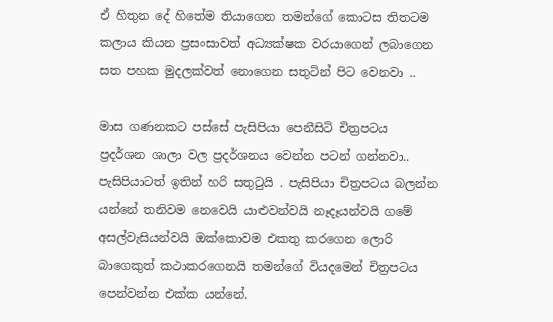ඒ හිතුන දේ හිතේම තියාගෙන තමන්ගේ කොටස තිතටම කලාය කියන ප්‍රසංසාවත් අධ්‍යක්ෂක වරයාගෙන් ලබාගෙන සත පහක මුදලක්වත් නොගෙන සතුටින් පිට වෙනවා ..

මාස ගණනකට පස්සේ පැසිපියා පෙනීසිටි චිත්‍රපටය ප්‍රදර්ශන ශාලා වල ප්‍රදර්ශනය වෙන්න පටන් ගන්නවා.. පැසිපියාටත් ඉතින් හරි සතුටුයි . පැසිපියා චිත්‍රපටය බලන්න යන්නේ තනිවම නෙවෙයි යාළුවන්වයි නෑදෑයන්වයි ගමේ අසල්වැසියන්වයි ඔක්කොවම එකතු කරගෙන ලොරි බාගෙකුත් කථාකරගෙනයි තමන්ගේ වියදමෙන් චිත්‍රපටය පෙන්වන්න එක්ක යන්නේ.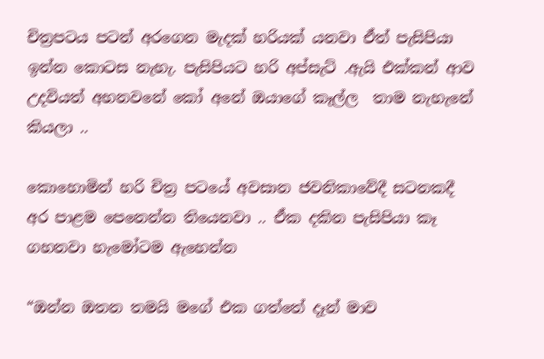චිත්‍රපටය පටන් අරගෙන මැදක් හරියක් යනවා ඒත් පැසිපියා ඉන්න කොටස නැහැ. පැසිපියට හරි අප්සැට් .ඇයි එක්කන් ආව උදවියත් අහනවනේ කෝ අනේ ඔයාගේ කෑල්ල  තාම නැහැනේ කියලා ..

කොහොමින් හරි චිත්‍ර පටයේ අවසාන ජවනිකාවේදී සටනකදී අර පාළම පෙනෙන්න තියෙනවා .. ඒක දකින පැසිපියා කෑ ගහනවා හැමෝටම ඇහෙන්න

“ඔන්න ඔතන තමයි මගේ එක ගත්තේ දෑන් මාව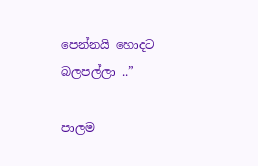පෙන්නයි හොදට බලපල්ලා ..”

පාලම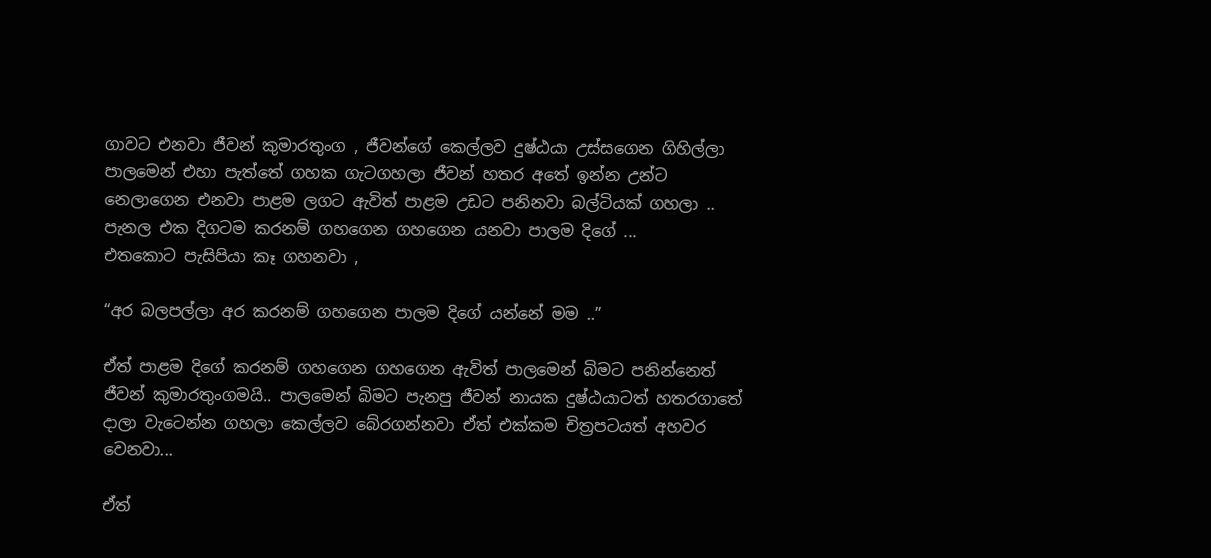ගාවට එනවා ජීවන් කුමාරතුංග , ජීවන්ගේ කෙල්ලව දුෂ්ඨයා උස්සගෙන ගිහිල්ලා පාලමෙන් එහා පැත්තේ ගහක ගැටගහලා ජීවන් හතර අතේ ඉන්න උන්ට නෙලාගෙන එනවා පාළම ලගට ඇවිත් පාළම උඩට පනිනවා බල්ටියක් ගහලා .. පැනල එක දිගටම කරනම් ගහගෙන ගහගෙන යනවා පාලම දිගේ ...
එතකොට පැසිපියා කෑ ගහනවා ,

“අර බලපල්ලා අර කරනම් ගහගෙන පාලම දිගේ යන්නේ මම ..”

ඒත් පාළම දිගේ කරනම් ගහගෙන ගහගෙන ඇවිත් පාලමෙන් බිමට පනින්නෙත් ජීවන් කුමාරතුංගමයි.. පාලමෙන් බිමට පැනපු ජීවන් නායක දුෂ්ඨයාටත් හතරගාතේ දාලා වැටෙන්න ගහලා කෙල්ලව බේරගන්නවා ඒත් එක්කම චිත්‍රපටයත් අහවර වෙනවා...

ඒත්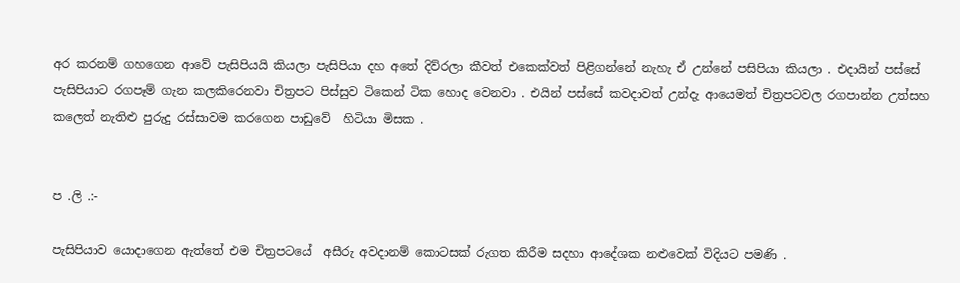අර කරනම් ගහගෙන ආවේ පැසිපියයි කියලා පැසිපියා දහ අතේ දිව්රලා කීවත් එකෙක්වත් පිළිගන්නේ නැහැ ඒ උන්නේ පසිපියා කියලා . එදායින් පස්සේ පැසිපියාට රගපෑම් ගැන කලකිරෙනවා චිත්‍රපට පිස්සුව ටිකෙන් ටික හොද වෙනවා . එයින් පස්සේ කවදාවත් උන්දැ ආයෙමත් චිත්‍රපටවල රගපාන්න උත්සහ කලෙත් නැතිළු පුරුදු රස්සාවම කරගෙන පාඩුවේ  හිටියා මිසක .


ප .ලි .:-

පැසිපියාව යොදාගෙන ඇත්තේ එම චිත්‍රපටයේ  අසීරු අවදානම් කොටසක් රුගත කිරීම සදහා ආදේශක නළුවෙක් විදියට පමණි .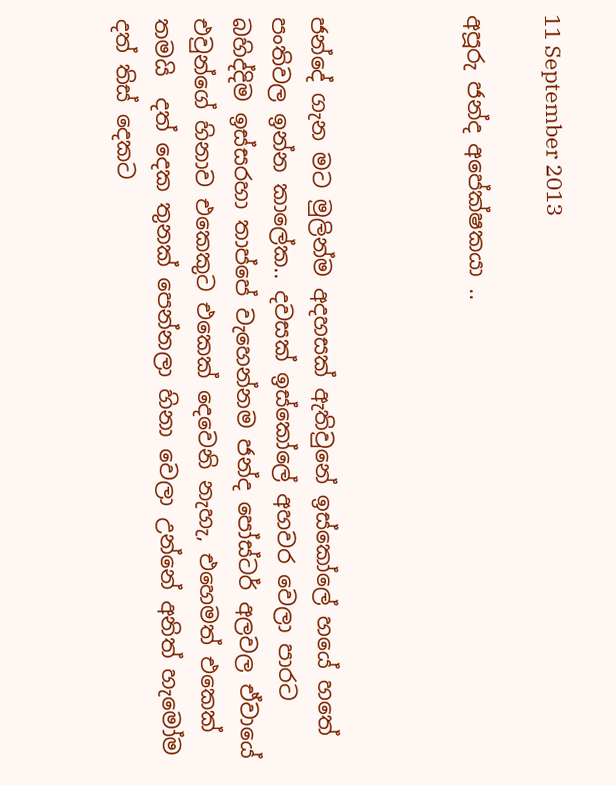11 September 2013

අපූරු ජන්ද අපේක්ෂකයා ..



ජන්දේ ගැන මට මුලින්ම අදහසක් ඇතිවුනේ ඉස්කෝලේ හයේ හතේ පංතිවල ඉන්න කාලේක.. දවසක් ඉස්කෝලේ අහවර වෙලා පාරට බහිද්දිම ඉස්සරහා තාප්පේ වැහෙන්නම ජන්ද පෝස්ටර් අලවල ඒවායේ එවුන්ගේ හිනාව එකෙකුට එකෙක් දෙවෙනි නැහැ, එහෙමත් එකෙක් තමයි  දත් දෙක තුනක් පෙන්නලා හිනා වෙලා උන්නේ අනිත් හැමෝම දත් තිස් දෙකට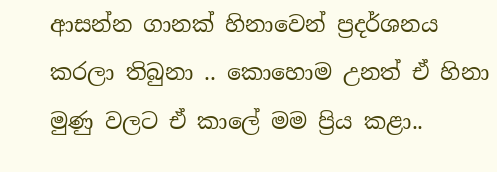ආසන්න ගානක් හිනාවෙන් ප්‍රදර්ශනය කරලා තිබුනා .. කොහොම උනත් ඒ හිනා මුණු වලට ඒ කාලේ මම ප්‍රිය කළා..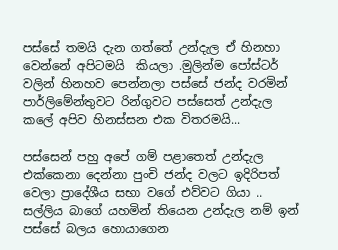පස්සේ තමයි දැන ගත්තේ උන්දැල ඒ හිනහා වෙන්නේ අපිටමයි  කියලා .මුලින්ම පෝස්ටර් වලින් හිනහව පෙන්නලා පස්සේ ජන්ද වරමින් පාර්ලිමේන්තුවට රින්ගුවට පස්සෙත් උන්දැල කලේ අපිව හිනස්සන එක විතරමයි...

පස්සෙන් පහු අපේ ගම් පළාතෙත් උන්දැල එක්කෙනා දෙන්නා පුංචි ජන්ද වලට ඉදිරිපත් වෙලා ප්‍රාදේශීය සභා වගේ එව්වට ගියා .. සල්ලිය බාගේ යහමින් තියෙන උන්දැල නම් ඉන් පස්සේ බලය හොයාගෙන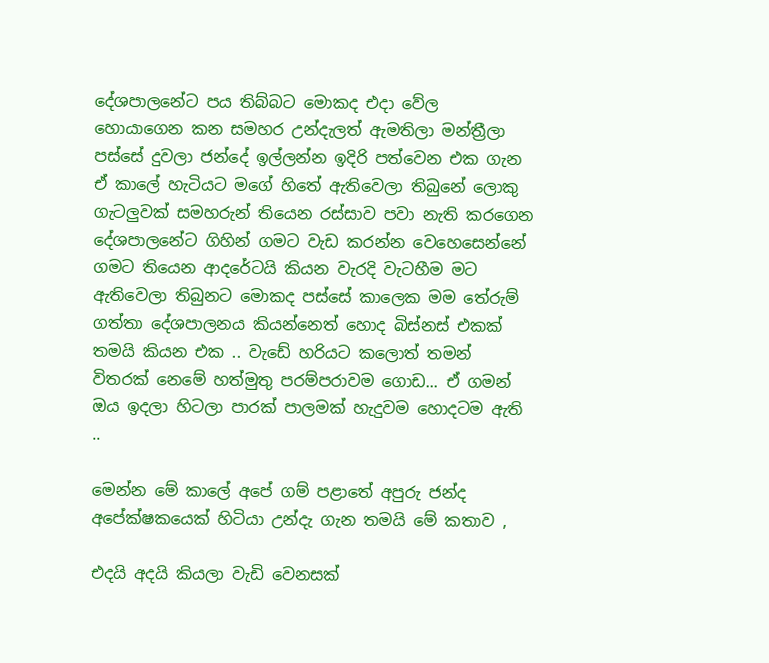දේශපාලනේට පය තිබ්බට මොකද එදා වේල හොයාගෙන කන සමහර උන්දැලත් ඇමතිලා මන්ත්‍රීලා පස්සේ දුවලා ජන්දේ ඉල්ලන්න ඉදිරි පත්වෙන එක ගැන  ඒ කාලේ හැටියට මගේ හිතේ ඇතිවෙලා තිබුනේ ලොකු ගැටලුවක් සමහරුන් තියෙන රස්සාව පවා නැති කරගෙන දේශපාලනේට ගිහින් ගමට වැඩ කරන්න වෙහෙසෙන්නේ ගමට තියෙන ආදරේටයි කියන වැරදි වැටහීම මට ඇතිවෙලා තිබුනට මොකද පස්සේ කාලෙක මම තේරුම් ගත්තා දේශපාලනය කියන්නෙත් හොද බිස්නස් එකක් තමයි කියන එක .. වැඩේ හරියට කලොත් තමන් විතරක් නෙමේ හත්මුතු පරම්පරාවම ගොඩ... ඒ ගමන් ඔය ඉදලා හිටලා පාරක් පාලමක් හැදුවම හොදටම ඇති ..

මෙන්න මේ කාලේ අපේ ගම් පළාතේ අපුරු ජන්ද අපේක්ෂකයෙක් හිටියා උන්දැ ගැන තමයි මේ කතාව ,

එදයි අදයි කියලා වැඩි වෙනසක්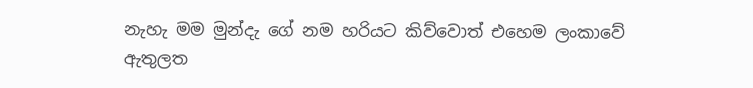නැහැ මම මුන්දැ ගේ නම හරියට කිව්වොත් එහෙම ලංකාවේ ඇතුලත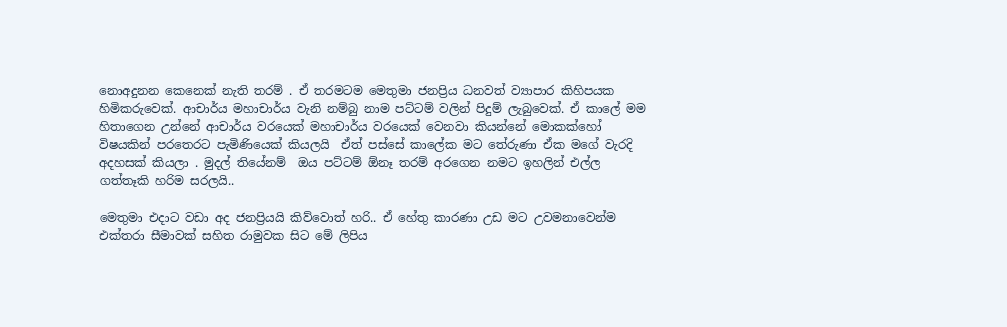නොඅදුනන කෙනෙක් නැති තරම් . ඒ තරමටම මෙතුමා ජනප්‍රිය ධනවත් ව්‍යාපාර කිහිපයක හිමිකරුවෙක්. ආචාර්ය මහාචාර්ය වැනි නම්බු නාම පට්ටම් වලින් පිදුම් ලැබුවෙක්. ඒ කාලේ මම හිතාගෙන උන්නේ ආචාර්ය වරයෙක් මහාචාර්ය වරයෙක් වෙනවා කියන්නේ මොකක්හෝ විෂයකින් පරතෙරට පැමිණියෙක් කියලයි  ඒත් පස්සේ කාලේක මට තේරුණා ඒක මගේ වැරදි අදහසක් කියලා . මුදල් තියේනම්  ඔය පට්ටම් ඕනෑ තරම් අරගෙන නමට ඉහලින් එල්ල ගත්තෑකි හරිම සරලයි..

මෙතුමා එදාට වඩා අද ජනප්‍රියයි කිව්වොත් හරි.. ඒ හේතු කාරණා උඩ මට උවමනාවෙන්ම එක්තරා සීමාවක් සහිත රාමුවක සිට මේ ලිපිය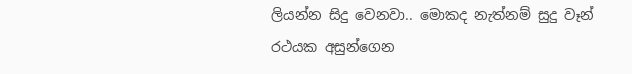ලියන්න සිදු වෙනවා.. මොකද නැත්නම් සුදු වෑන් රථයක අසුන්ගෙන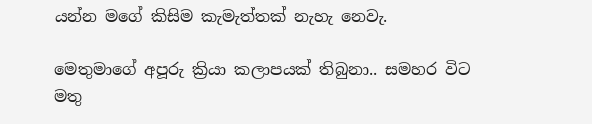යන්න මගේ කිසිම කැමැත්තක් නැහැ නෙවැ.

මෙතුමාගේ අපූරු ක්‍රියා කලාපයක් තිබුනා.. සමහර විට මතු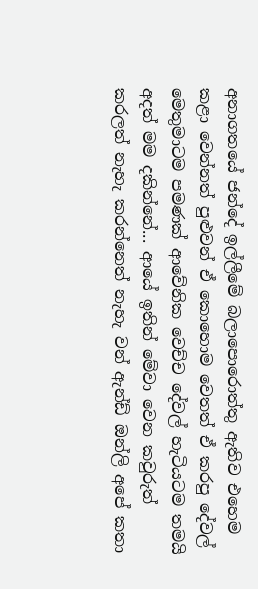අනාගතයේ ජන්දේ ඉල්ලීමේ බලාපොරොත්තු ඇතිව එහෙම කළා වෙන්නත් පුළුවන් ඒ කොහොම වෙතත් ඒ කරපු දේවල් මෙතුමාටම පමණක් ආවේනික වෙච්ච දේවල් හැටියටම තමයි අදත් මම දකින්නේ... ආයේ ඉතින් මේවා වෙන කවුරුත් කරලත් නැහැ කරන්නෙත් නැහැ වන් ඇන්ඩ් ඔන්ලි අපේ කතා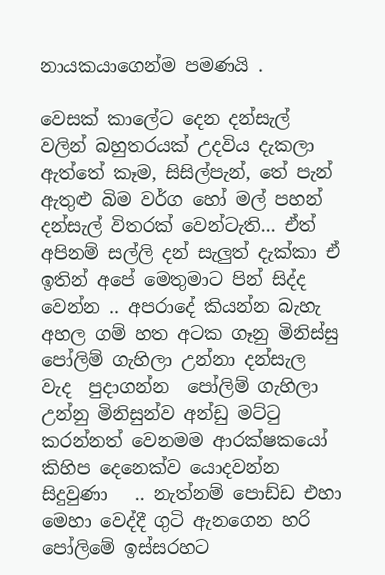නායකයාගෙන්ම පමණයි .

වෙසක් කාලේට දෙන දන්සැල් වලින් බහුතරයක් උදවිය දැකලා ඇත්තේ කෑම, සිසිල්පැන්, තේ පැන් ඇතුළු බිම වර්ග හෝ මල් පහන් දන්සැල් විතරක් වෙන්ටැති... ඒත් අපිනම් සල්ලි දන් සැලුත් දැක්කා ඒ ඉතින් අපේ මෙතුමාට පින් සිද්ද වෙන්න .. අපරාදේ කියන්න බැහැ අහල ගම් හත අටක ගෑනු මිනිස්සු පෝලිම් ගැහිලා උන්නා දන්සැල වැද  පුදාගන්න  පෝලිම් ගැහිලා උන්නු මිනිසුන්ව අන්ඩු මට්ටු කරන්නත් වෙනමම ආරක්ෂකයෝ කිහිප දෙනෙක්ව යොදවන්න සිදුවුණා   .. නැත්නම් පොඩ්ඩ එහා මෙහා වෙද්දී ගුටි ඇනගෙන හරි පෝලිමේ ඉස්සරහට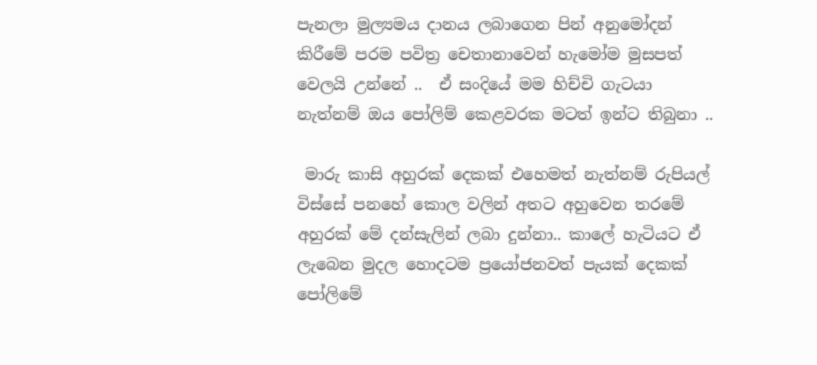පැනලා මුල්‍යමය දානය ලබාගෙන පින් අනුමෝදන් කිරීමේ පරම පවිත්‍ර චෙතානාවෙන් හැමෝම මුසපත් වෙලයි උන්නේ ..  ඒ සංදියේ මම හිච්චි ගැටයා නැත්නම් ඔය පෝලිම් කෙළවරක මටත් ඉන්ට තිබුනා ..

 මාරු කාසි අහුරක් දෙකක් එහෙමත් නැත්නම් රුපියල් විස්සේ පනහේ කොල වලින් අතට අහුවෙන තරමේ අහුරක් මේ දන්සැලින් ලබා දුන්නා.. කාලේ හැටියට ඒ ලැබෙන මුදල හොදටම ප්‍රයෝජනවත් පැයක් දෙකක් පෝලිමේ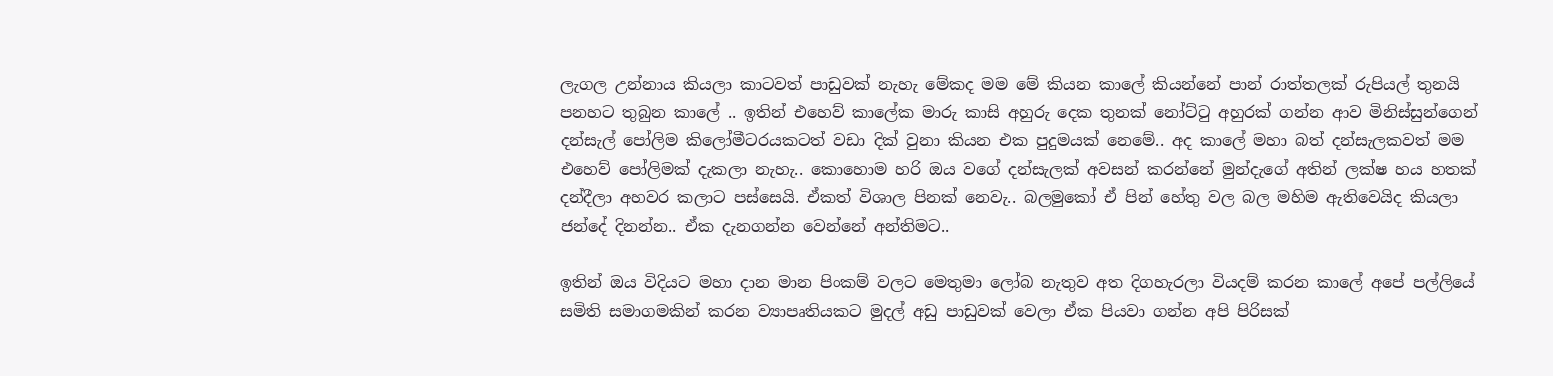ලැගල උන්නාය කියලා කාටවත් පාඩුවක් නැහැ මේකද මම මේ කියන කාලේ කියන්නේ පාන් රාත්තලක් රුපියල් තුනයි පනහට තුබුන කාලේ .. ඉතින් එහෙව් කාලේක මාරු කාසි අහුරු දෙක තුනක් නෝට්ටු අහුරක් ගන්න ආව මිනිස්සුන්ගෙන් දන්සැල් පෝලිම කිලෝමීටරයකටත් වඩා දික් වුනා කියන එක පුදුමයක් නෙමේ.. අද කාලේ මහා බත් දන්සැලකවත් මම එහෙව් පෝලිමක් දැකලා නැහැ.. කොහොම හරි ඔය වගේ දන්සැලක් අවසන් කරන්නේ මුන්දැගේ අතින් ලක්ෂ හය හතක් දන්දීලා අහවර කලාට පස්සෙයි. ඒකත් විශාල පිනක් නෙවැ.. බලමුකෝ ඒ පින් හේතු වල බල මහිම ඇතිවෙයිද කියලා ජන්දේ දිනන්න.. ඒක දැනගන්න වෙන්නේ අන්තිමට..

ඉතින් ඔය විදියට මහා දාන මාන පිංකම් වලට මෙතුමා ලෝබ නැතුව අත දිගහැරලා වියදම් කරන කාලේ අපේ පල්ලියේ සමිති සමාගමකින් කරන ව්‍යාපෘතියකට මුදල් අඩු පාඩුවක් වෙලා ඒක පියවා ගන්න අපි පිරිසක්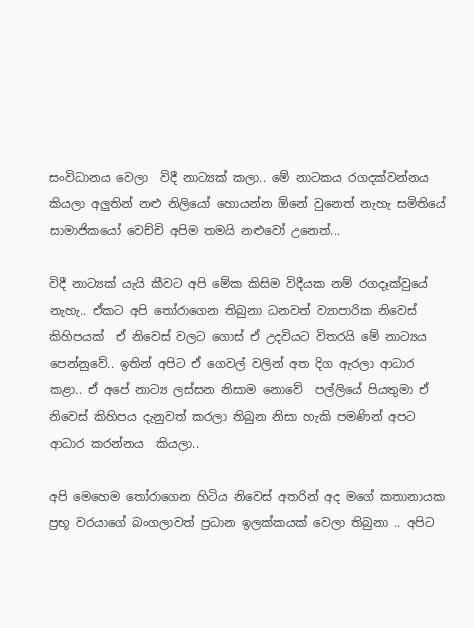සංවිධානය වෙලා  විදී නාට්‍යක් කලා.. මේ නාටකය රගදක්වන්නය කියලා අලුතින් නළු නිලියෝ හොයන්න ඕනේ වුනෙත් නැහැ සමිතියේ සාමාජිකයෝ වෙච්චි අපිම තමයි නළුවෝ උනෙත්...

විදී නාට්‍යක් යැයි කීවට අපි මේක කිසිම විදීයක නම් රගදෑක්වුයේ නැහැ.. ඒකට අපි තෝරාගෙන තිබුනා ධනවත් ව්‍යාපාරික නිවෙස් කිහිපයක්  ඒ නිවෙස් වලට ගොස් ඒ උදවියට විතරයි මේ නාට්‍යය පෙන්නුවේ.. ඉතින් අපිට ඒ ගෙවල් වලින් අත දිග ඇරලා ආධාර කළා.. ඒ අපේ නාට්‍ය ලස්සන නිසාම නොවේ  පල්ලියේ පියතුමා ඒ නිවෙස් කිහිපය දැනුවත් කරලා තිබුන නිසා හැකි පමණින් අපට  ආධාර කරන්නය  කියලා..

අපි මෙහෙම තෝරාගෙන හිටිය නිවෙස් අතරින් අද මගේ කතානායක ප්‍රභූ වරයාගේ බංගලාවත් ප්‍රධාන ඉලක්කයක් වෙලා තිබුනා .. අපිට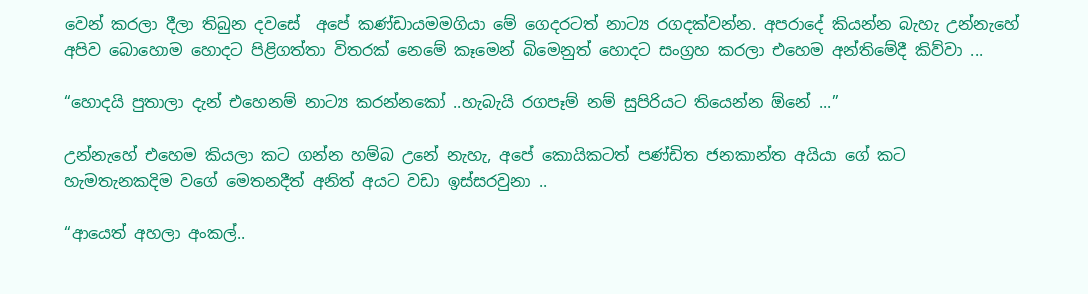වෙන් කරලා දීලා තිබුන දවසේ  අපේ කණ්ඩායමමගියා මේ ගෙදරටත් නාට්‍ය රගදක්වන්න. අපරාදේ කියන්න බැහැ උන්නැහේ අපිව බොහොම හොදට පිළිගත්තා විතරක් නෙමේ කෑමෙන් බිමෙනුත් හොදට සංග්‍රහ කරලා එහෙම අන්තිමේදී කිව්වා ...

“හොදයි පුතාලා දැන් එහෙනම් නාට්‍ය කරන්නකෝ ..හැබැයි රගපෑම් නම් සුපිරියට තියෙන්න ඕනේ ...”

උන්නැහේ එහෙම කියලා කට ගන්න හම්බ උනේ නැහැ, අපේ කොයිකටත් පණ්ඩිත ජනකාන්ත අයියා ගේ කට හැමතැනකදිම වගේ මෙතනදීත් අනිත් අයට වඩා ඉස්සරවුනා ..

“ආයෙත් අහලා අංකල්..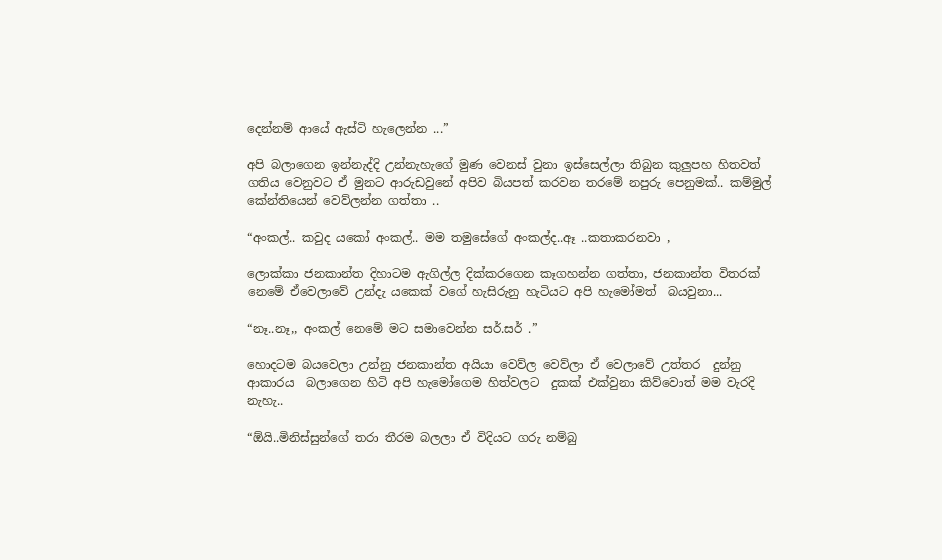දෙන්නම් ආයේ ඇස්ටි හැලෙන්න ...”

අපි බලාගෙන ඉන්නැද්දි උන්නැහැගේ මුණ වෙනස් වුනා ඉස්සෙල්ලා තිබුන කුලුපහ හිතවත් ගතිය වෙනුවට ඒ මුනට ආරුඩවුනේ අපිව බියපත් කරවන තරමේ නපුරු පෙනුමක්.. කම්මුල් කේන්තියෙන් වෙව්ලන්න ගත්තා ..

“අංකල්.. කවුද යකෝ අංකල්.. මම තමුසේගේ අංකල්ද..ඈ ..කතාකරනවා ,

ලොක්කා ජනකාන්ත දිහාටම ඇගිල්ල දික්කරගෙන කෑගහන්න ගත්තා, ජනකාන්ත විතරක් නෙමේ ඒවෙලාවේ උන්දැ යකෙක් වගේ හැසිරුනු හැටියට අපි හැමෝමත්  බයවුනා...

“නෑ..නෑ,, අංකල් නෙමේ මට සමාවෙන්න සර්.සර් .”

හොදටම බයවෙලා උන්නු ජනකාන්ත අයියා වෙව්ල වෙව්ලා ඒ වෙලාවේ උත්තර  දුන්නු ආකාරය  බලාගෙන හිටි අපි හැමෝගෙම හිත්වලට  දුකක් එක්වුනා කිව්වොත් මම වැරදි නැහැ..

“ඕයි..මිනිස්සුන්ගේ තරා තීරම බලලා ඒ විදියට ගරු නම්බු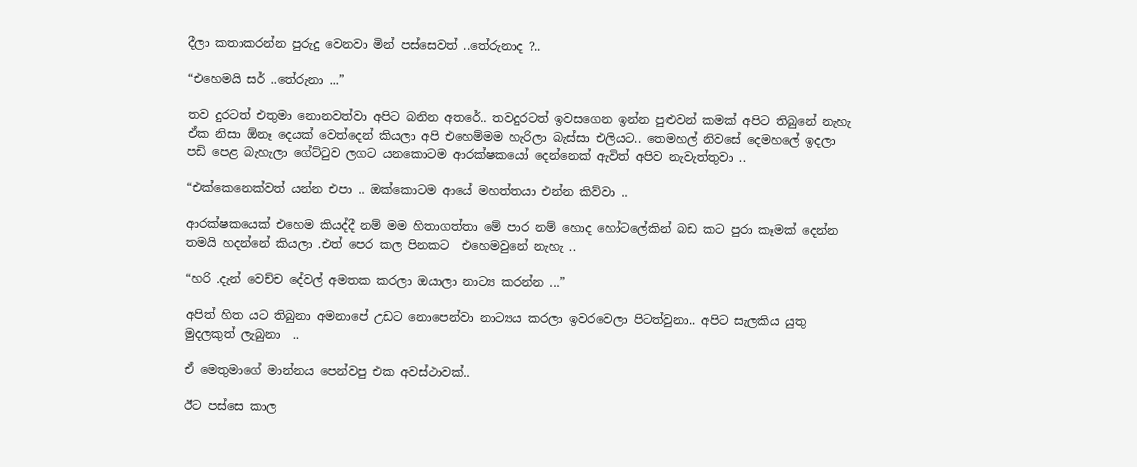දීලා කතාකරන්න පුරුදු වෙනවා මින් පස්සෙවත් ..තේරුනාද ?..

“එහෙමයි සර් ..තේරුනා ...”

තව දුරටත් එතුමා නොනවත්වා අපිට බනින අතරේ.. තවදුරටත් ඉවසගෙන ඉන්න පුළුවන් කමක් අපිට තිබුනේ නැහැ ඒක නිසා ඕනෑ දෙයක් වෙත්දෙන් කියලා අපි එහෙම්මම හැරිලා බැස්සා එලියට.. තෙමහල් නිවසේ දෙමහලේ ඉදලා පඩි පෙළ බැහැලා ගේට්ටුව ලගට යනකොටම ආරක්ෂකයෝ දෙන්නෙක් ඇවිත් අපිව නැවැත්තුවා ..

“එක්කෙනෙක්වත් යන්න එපා .. ඔක්කොටම ආයේ මහත්තයා එන්න කිව්වා ..

ආරක්ෂකයෙක් එහෙම කියද්දී නම් මම හිතාගත්තා මේ පාර නම් හොද හෝටලේකින් බඩ කට පුරා කෑමක් දෙන්න තමයි හදන්නේ කියලා .එත් පෙර කල පිනකට  එහෙමවුනේ නැහැ ..

“හරි .දැන් වෙච්ච දේවල් අමතක කරලා ඔයාලා නාට්‍ය කරන්න ...”

අපිත් හිත යට තිබුනා අමනාපේ උඩට නොපෙන්වා නාට්‍යය කරලා ඉවරවෙලා පිටත්වුනා.. අපිට සැලකිය යුතු මුදලකුත් ලැබුනා  ..

ඒ මෙතුමාගේ මාන්නය පෙන්වපු එක අවස්ථාවක්..

ඊට පස්සෙ කාල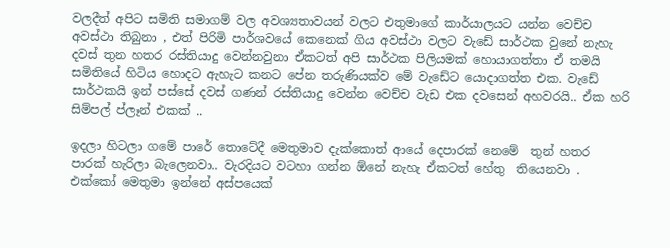වලදීත් අපිට සමිති සමාගම් වල අවශ්‍යතාවයන් වලට එතුමාගේ කාර්යාලයට යන්න වෙච්ච අවස්ථා තිබුනා , එත් පිරිමි පාර්ශවයේ කෙනෙක් ගිය අවස්ථා වලට වැඩේ සාර්ථක වුනේ නැහැ දවස් තුන හතර රස්තියාදු වෙන්නවුනා ඒකටත් අපි සාර්ථක පිලියමක් හොයාගත්තා ඒ තමයි සමිතියේ හිටිය හොදට ඇහැට කනට පේන තරුණියක්ව මේ වැඩේට යොදාගත්ත එක. වැඩේ සාර්ථකයි ඉන් පස්සේ දවස් ගණන් රස්තියාදු වෙන්න වෙච්ච වැඩ එක දවසෙන් අහවරයි.. ඒක හරි සිම්පල් ප්ලෑන් එකක් ..

ඉදලා හිටලා ගමේ පාරේ තොටේදී මෙතුමාව දැක්කොත් ආයේ දෙපාරක් නෙමේ  තුන් හතර පාරක් හැරිලා බැලෙනවා.. වැරදියට වටහා ගන්න ඕනේ නැහැ ඒකටත් හේතු  තියෙනවා . එක්කෝ මෙතුමා ඉන්නේ අස්පයෙක්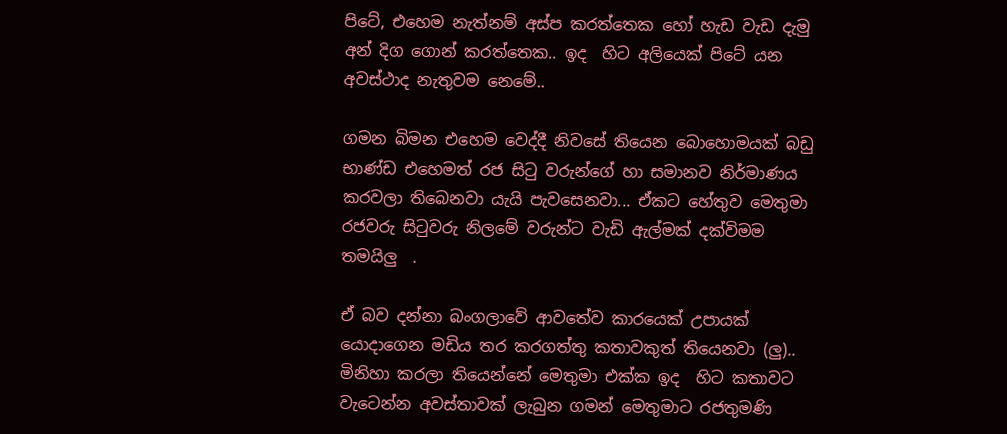පිටේ, එහෙම නැත්නම් අස්ප කරත්තෙක හෝ හැඩ වැඩ දැමු  අන් දිග ගොන් කරත්තෙක.. ඉද  හිට අලියෙක් පිටේ යන අවස්ථාද නැතුවම නෙමේ..

ගමන බිමන එහෙම වෙද්දී නිවසේ තියෙන බොහොමයක් බඩු භාණ්ඩ එහෙමත් රජ සිටු වරුන්ගේ හා සමානව නිර්මාණය කරවලා තිබෙනවා යැයි පැවසෙනවා... ඒකට හේතුව මෙතුමා රජවරු සිටුවරු නිලමේ වරුන්ට වැඩි ඇල්මක් දක්විමම තමයිලු  .

ඒ බව දන්නා බංගලාවේ ආවතේව කාරයෙක් උපායක් යොදාගෙන මඩිය තර කරගත්තු කතාවකුත් තියෙනවා (ලු).. මිනිහා කරලා තියෙන්නේ මෙතුමා එක්ක ඉද  හිට කතාවට වැටෙන්න අවස්තාවක් ලැබුන ගමන් මෙතුමාට රජතුමණි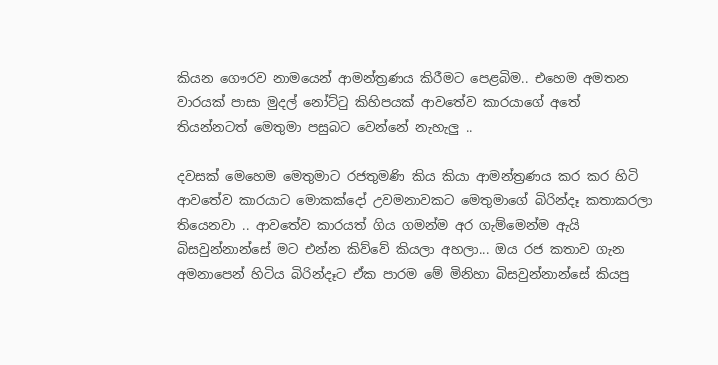කියන ගෞරව නාමයෙන් ආමන්ත්‍රණය කිරීමට පෙළබිම.. එහෙම අමතන වාරයක් පාසා මුදල් නෝට්ටු කිහිපයක් ආවතේව කාරයාගේ අතේ තියන්නටත් මෙතුමා පසුබට වෙන්නේ නැහැලු ..

දවසක් මෙහෙම මෙතුමාට රජතුමණි කිය කියා ආමන්ත්‍රණය කර කර හිටි ආවතේව කාරයාට මොකක්දෝ උවමනාවකට මෙතුමාගේ බිරින්දෑ කතාකරලා තියෙනවා .. ආවතේව කාරයත් ගිය ගමන්ම අර ගැම්මෙන්ම ඇයි බිසවුන්නාන්සේ මට එන්න කිව්වේ කියලා අහලා... ඔය රජ කතාව ගැන අමනාපෙන් හිටිය බිරින්දෑට ඒක පාරම මේ මිනිහා බිසවුන්නාන්සේ කියපු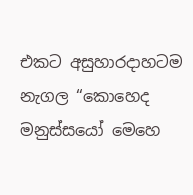එකට අසුහාරදාහටම නැගල “කොහෙද මනුස්සයෝ මෙහෙ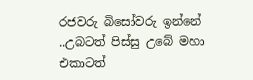රජවරු බිසෝවරු ඉන්නේ ..උබටත් පිස්සු උබේ මහා එකාටත්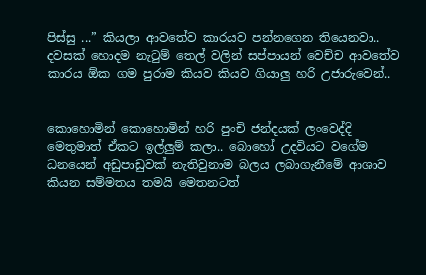පිස්සු ...” කියලා ආවතේව කාරයව පන්නගෙන තියෙනවා..     දවසක් හොදම නැටුම් තෙල් වලින් සප්පායන් වෙච්ච ආවතේව කාරය ඕක ගම පුරාම කියව කියව ගියාලු හරි උජාරුවෙන්..


කොහොමින් කොහොමින් හරි පුංචි ජන්දයක් ලංවෙද්දි මෙතුමාත් ඒකට ඉල්ලුම් කලා.. බොහෝ උදවියට වගේම ධනයෙන් අඩුපාඩුවක් නැතිවුනාම බලය ලබාගැනීමේ ආශාව කියන සම්මතය තමයි මෙතනටත්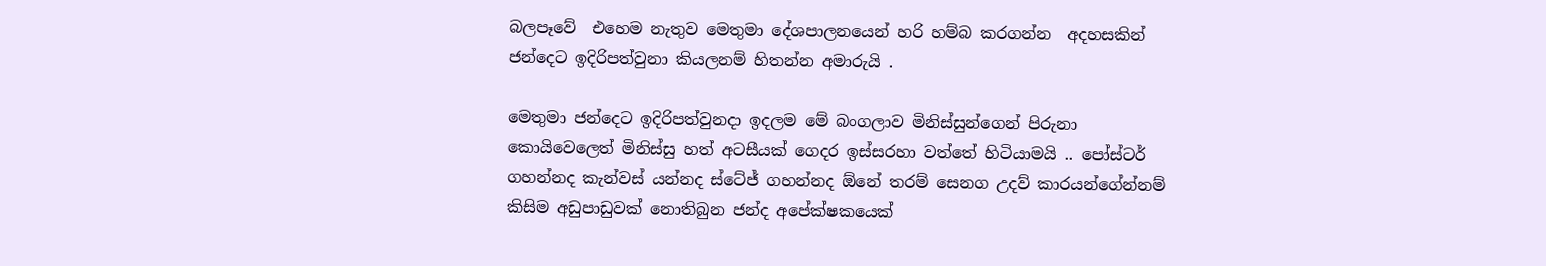බලපෑවේ  එහෙම නැතුව මෙතුමා දේශපාලනයෙන් හරි හම්බ කරගන්න  අදහසකින් ජන්දෙට ඉදිරිපත්වුනා කියලනම් හිතන්න අමාරුයි .

මෙතුමා ජන්දෙට ඉදිරිපත්වුනදා ඉදලම මේ බංගලාව මිනිස්සුන්ගෙන් පිරුනා කොයිවෙලෙත් මිනිස්සු හත් අටසීයක් ගෙදර ඉස්සරහා වත්තේ හිටියාමයි .. පෝස්ටර් ගහන්නද කැන්වස් යන්නද ස්ටේජ් ගහන්නද ඕනේ තරම් සෙනග උදව් කාරයන්ගේන්නම් කිසිම අඩුපාඩුවක් නොතිබුන ජන්ද අපේක්ෂකයෙක්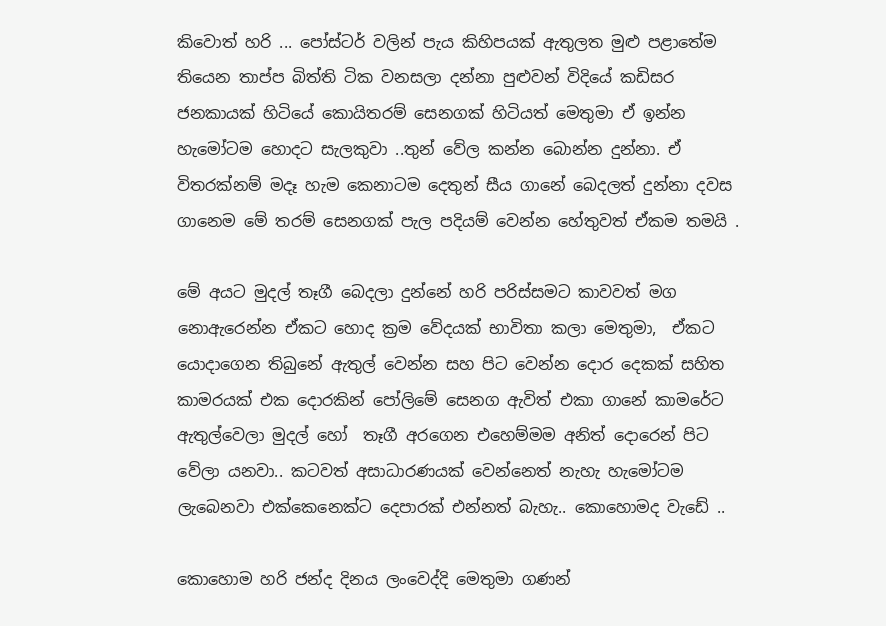කිවොත් හරි ... පෝස්ටර් වලින් පැය කිහිපයක් ඇතුලත මුළු පළාතේම තියෙන තාප්ප බිත්ති ටික වනසලා දන්නා පුළුවන් විදියේ කඩිසර ජනකායක් හිටියේ කොයිතරම් සෙනගක් හිටියත් මෙතුමා ඒ ඉන්න හැමෝටම හොදට සැලකුවා ..තුන් වේල කන්න බොන්න දුන්නා. ඒ විතරක්නම් මදෑ හැම කෙනාටම දෙතුන් සීය ගානේ බෙදලත් දුන්නා දවස ගානෙම මේ තරම් සෙනගක් පැල පදියම් වෙන්න හේතුවත් ඒකම තමයි .

මේ අයට මුදල් තෑගී බෙදලා දුන්නේ හරි පරිස්සමට කාවවත් මග නොඇරෙන්න ඒකට හොද ක්‍රම වේදයක් භාවිතා කලා මෙතුමා,  ඒකට යොදාගෙන තිබුනේ ඇතුල් වෙන්න සහ පිට වෙන්න දොර දෙකක් සහිත කාමරයක් එක දොරකින් පෝලිමේ සෙනග ඇවිත් එකා ගානේ කාමරේට ඇතුල්වෙලා මුදල් හෝ  තෑගී අරගෙන එහෙම්මම අනිත් දොරෙන් පිට වේලා යනවා.. කටවත් අසාධාරණයක් වෙන්නෙත් නැහැ හැමෝටම ලැබෙනවා එක්කෙනෙක්ට දෙපාරක් එන්නත් බැහැ.. කොහොමද වැඩේ ..

කොහොම හරි ජන්ද දිනය ලංවෙද්දි මෙතුමා ගණන්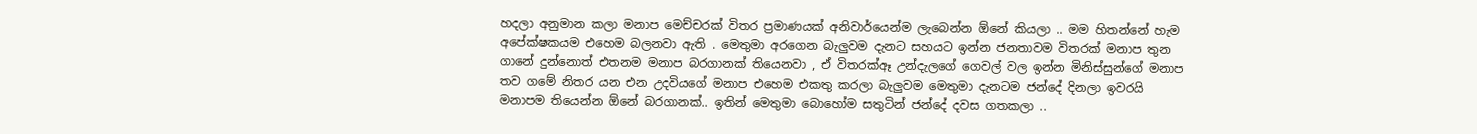හදලා අනුමාන කලා මනාප මෙච්චරක් විතර ප්‍රමාණයක් අනිවාර්යෙන්ම ලැබෙන්න ඕනේ කියලා .. මම හිතන්නේ හැම අපේක්ෂකයම එහෙම බලනවා ඇති . මෙතුමා අරගෙන බැලුවම දැනට සහයට ඉන්න ජනතාවම විතරක් මනාප තුන ගානේ දුන්නොත් එතනම මනාප බරගානක් තියෙනවා , ඒ විතරක්ඈ උන්දැලගේ ගෙවල් වල ඉන්න මිනිස්සුන්ගේ මනාප තව ගමේ නිතර යන එන උදවියගේ මනාප එහෙම එකතු කරලා බැලුවම මෙතුමා දැනටම ජන්දේ දිනලා ඉවරයි මනාපම තියෙන්න ඕනේ බරගානක්.. ඉතින් මෙතුමා බොහෝම සතුටින් ජන්දේ දවස ගතකලා ..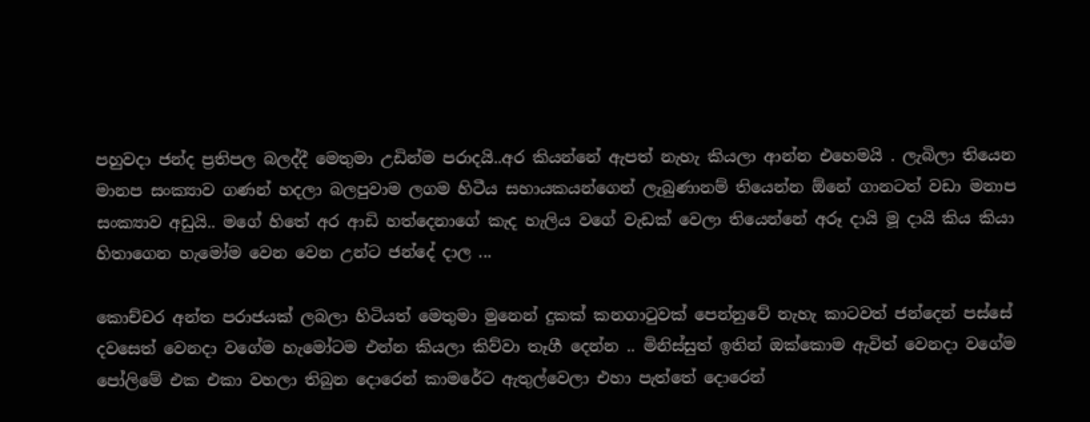පහුවදා ජන්ද ප්‍රතිපල බලද්දී මෙතුමා උඩින්ම පරාදයි..අර කියන්නේ ඇපත් නැහැ කියලා ආන්න එහෙමයි . ලැබිලා තියෙන මානප සංක්‍යාව ගණන් හදලා බලපුවාම ලගම හිටීය සහායකයන්ගෙන් ලැබුණානම් තියෙන්න ඕනේ ගානටත් වඩා මනාප සංක්‍යාව අඩුයි.. මගේ හිතේ අර ආඩි හත්දෙනාගේ කැද හැලිය වගේ වැඩක් වෙලා තියෙන්නේ අරූ දායි මූ දායි කිය කියා හිතාගෙන හැමෝම වෙන වෙන උන්ට ජන්දේ දාල ...

කොච්චර අන්ත පරාජයක් ලබලා හිටියත් මෙතුමා මුනෙන් දුකක් කනගාටුවක් පෙන්නුවේ නැහැ කාටවත් ජන්දෙන් පස්සේ දවසෙත් වෙනදා වගේම හැමෝටම එන්න කියලා කිව්වා තෑගී දෙන්න .. මිනිස්සුත් ඉතින් ඔක්කොම ඇවිත් වෙනදා වගේම පෝලිමේ එක එකා වහලා තිබුන දොරෙන් කාමරේට ඇතුල්වෙලා එහා පැත්තේ දොරෙන්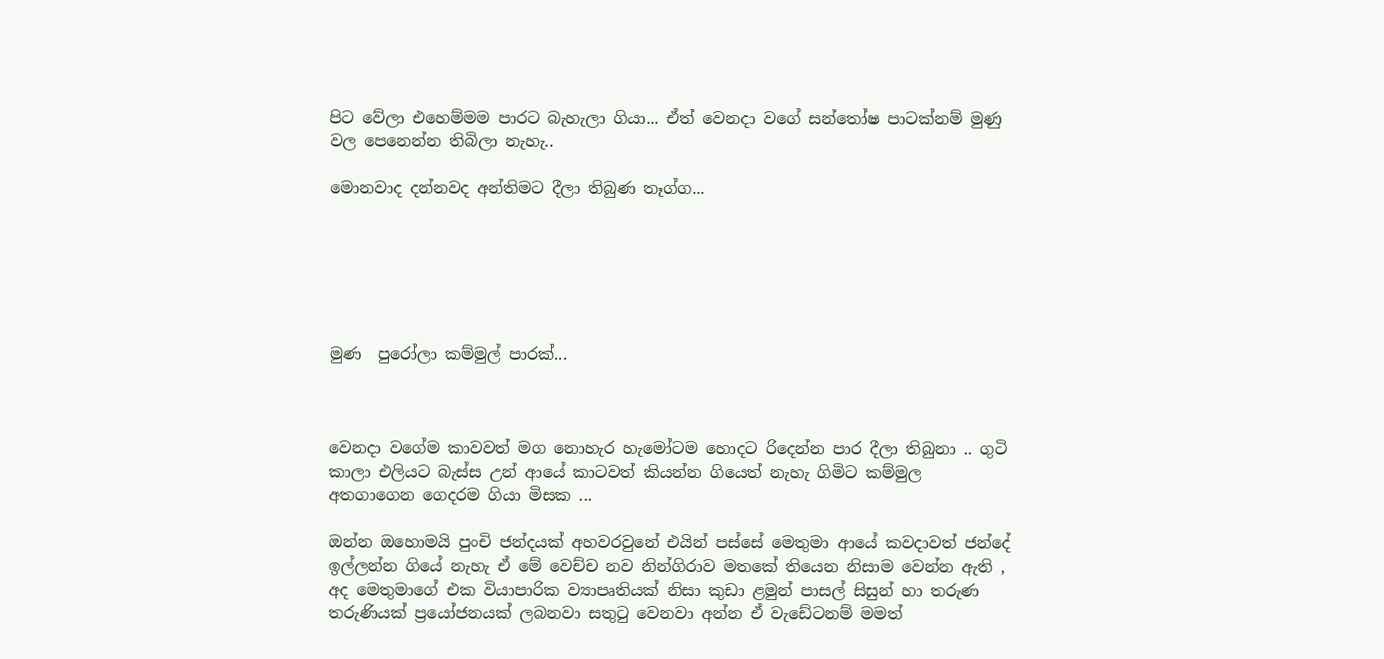පිට වේලා එහෙම්මම පාරට බැහැලා ගියා... ඒත් වෙනදා වගේ සන්තෝෂ පාටක්නම් මුණු වල පෙනෙන්න තිබිලා නැහැ..

මොනවාද දන්නවද අන්තිමට දීලා තිබුණ තෑග්ග...






මුණ  පුරෝලා කම්මුල් පාරක්...



වෙනදා වගේම කාවවත් මග නොහැර හැමෝටම හොදට රිදෙන්න පාර දීලා තිබුනා .. ගුටි කාලා එලියට බැස්ස උන් ආයේ කාටවත් කියන්න ගියෙත් නැහැ ගිමිට කම්මුල අතගාගෙන ගෙදරම ගියා මිසක ...

ඔන්න ඔහොමයි පුංචි ජන්දයක් අහවරවුනේ එයින් පස්සේ මෙතුමා ආයේ කවදාවත් ජන්දේ ඉල්ලන්න ගියේ නැහැ ඒ මේ වෙච්ච නව නින්ගිරාව මතකේ තියෙන නිසාම වෙන්න ඇති , අද මෙතුමාගේ එක වියාපාරික ව්‍යාපෘතියක් නිසා කුඩා ළමුන් පාසල් සිසුන් හා තරුණ තරුණියක් ප්‍රයෝජනයක් ලබනවා සතුටු වෙනවා අන්න ඒ වැඩේටනම් මමත්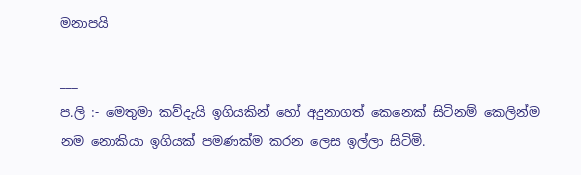මනාපයි

___
ප.ලි :- මෙතුමා කව්දැයි ඉගියකින් හෝ අදුනාගත් කෙනෙක් සිටිනම් කෙලින්ම නම නොකියා ඉගියක් පමණක්ම කරන ලෙස ඉල්ලා සිටිමි.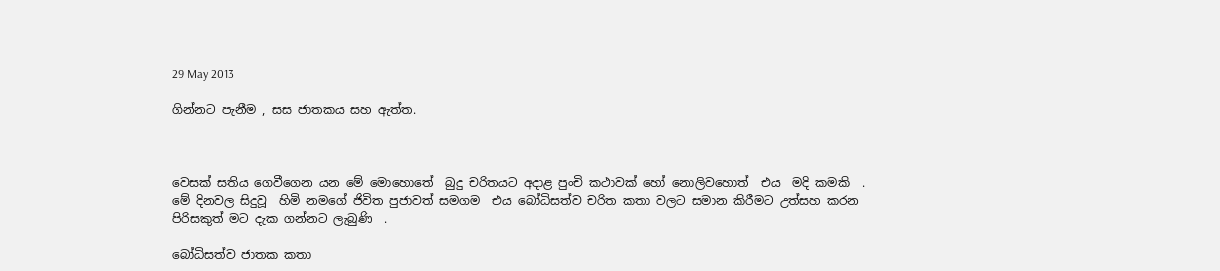29 May 2013

ගින්නට පැනීම , සස ජාතකය සහ ඇත්ත.



වෙසක් සතිය ගෙවීගෙන යන මේ මොහොතේ  බුදු චරිතයට අදාළ පුංචි කථාවක් හෝ නොලිවහොත්  එය  මදි කමකි  . මේ දිනවල සිදුවූ  හිමි නමගේ ජිවිත පුජාවත් සමගම  එය බෝධිසත්ව චරිත කතා වලට සමාන කිරීමට උත්සහ කරන පිරිසකුත් මට දැක ගන්නට ලැබුණි  .

බෝධිසත්ව ජාතක කතා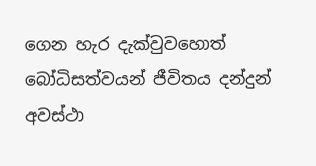ගෙන හැර දැක්වුවහොත් බෝධිසත්වයන් ජීවිතය දන්දුන්  අවස්ථා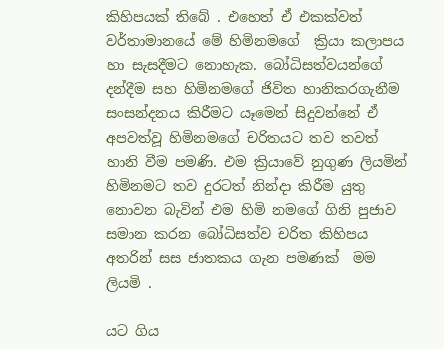කිහිපයක් තිබේ . එහෙත් ඒ එකක්වත් වර්තාමානයේ මේ හිමිනමගේ  ක්‍රියා කලාපය හා සැසදීමට නොහැක. බෝධිසත්වයන්ගේ දන්දීම සහ හිමිනමගේ ජිවිත හානිකරගැනීම සංසන්දනය කිරීමට යෑමෙන් සිදුවන්නේ ඒ අපවත්වූ හිමිනමගේ චරිතයට තව තවත් හානි වීම පමණි. එම ක්‍රියාවේ නුගුණ ලියමින් හිමිනමට තව දුරටත් නින්දා කිරීම යුතු නොවන බැවින් එම හිමි නමගේ ගිනි පුජාව සමාන කරන බෝධිසත්ව චරිත කිහිපය අතරින් සස ජාතකය ගැන පමණක්  මම ලියමි .

යට ගිය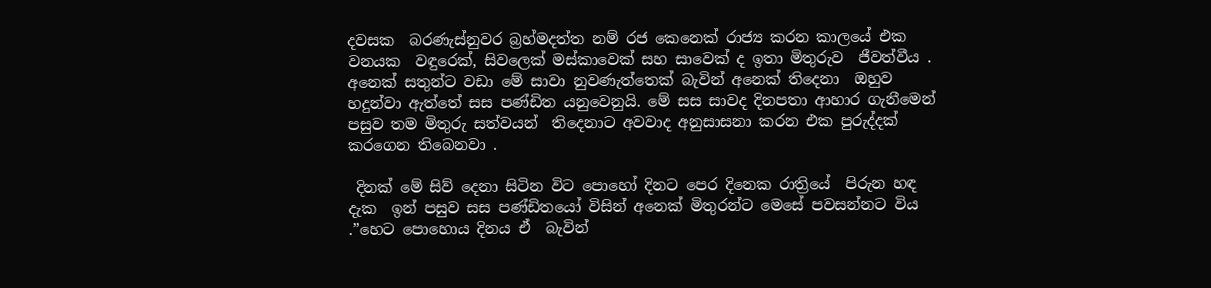දවසක  බරණැස්නුවර බ්‍රහ්මදත්ත නම් රජ කෙනෙක් රාජ්‍ය කරන කාලයේ එක වනයක  වඳුරෙක්, සිවලෙක් මස්කාවෙක් සහ සාවෙක් ද ඉතා මිතුරුව  ජීවත්වීය . අනෙක් සතුන්ට වඩා මේ සාවා නුවණැත්තෙක් බැවින් අනෙක් තිදෙනා  ඔහුව හදුන්වා ඇත්තේ සස පණ්ඩිත යනුවෙනුයි. මේ සස සාවද දිනපතා ආහාර ගැනීමෙන් පසුව තම මිතුරු සත්වයන්  තිදෙනාට අවවාද අනුසාසනා කරන එක පුරුද්දක් කරගෙන තිබෙනවා .

 දිනක් මේ සිව් දෙනා සිටින විට පොහෝ දිනට පෙර දිනෙක රාත්‍රියේ  පිරුන හඳ දැක  ඉන් පසුව සස පණ්ඩිතයෝ විසින් අනෙක් මිතුරන්ට මෙසේ පවසන්නට විය .”හෙට පොහොය දිනය ඒ  බැවින්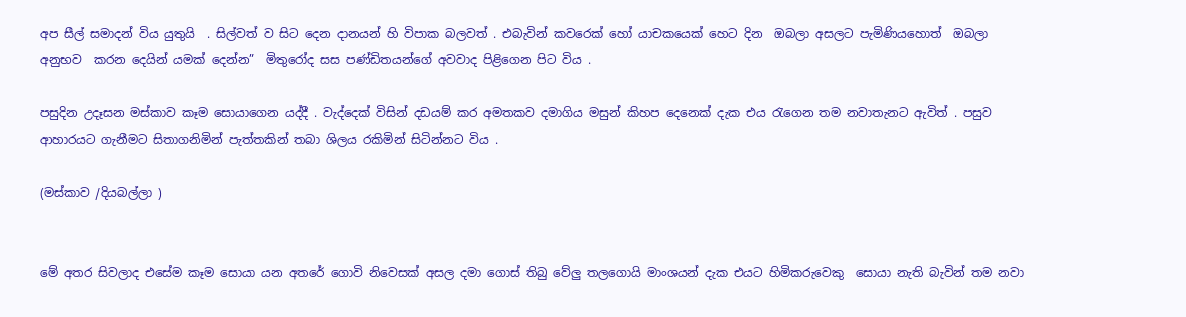අප සීල් සමාදන් විය යුතුයි  . සිල්වත් ව සිට දෙන දානයන් හි විපාක බලවත් . එබැවින් කවරෙක් හෝ යාචකයෙක් හෙට දින  ඔබලා අසලට පැමිණියහොත්  ඔබලා අනුභව  කරන දෙයින් යමක් දෙන්න”  මිතුරෝද සස පණ්ඩිතයන්ගේ අවවාද පිළිගෙන පිට විය .

පසුදින උදෑසන මස්කාව කෑම සොයාගෙන යද්දී . වැද්දෙක් විසින් දඩයම් කර අමතකව දමාගිය මසුන් කිහප දෙනෙක් දැක එය රැගෙන තම නවාතැනට ඇවිත් . පසුව ආහාරයට ගැනීමට සිතාගනිමින් පැත්තකින් තබා ශිලය රකිමින් සිටින්නට විය .

(මස්කාව /දියබල්ලා )


මේ අතර සිවලාද එසේම කෑම සොයා යන අතරේ ගොවි නිවෙසක් අසල දමා ගොස් තිබු වේලු තලගොයි මාංශයන් දැක එයට හිමිකරුවෙකු  සොයා නැති බැවින් තම නවා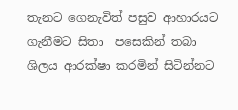තැනට ගෙනැවිත් පසුව ආහාරයට ගැනීමට සිතා  පසෙකින් තබා ශිලය ආරක්ෂා කරමින් සිටින්නට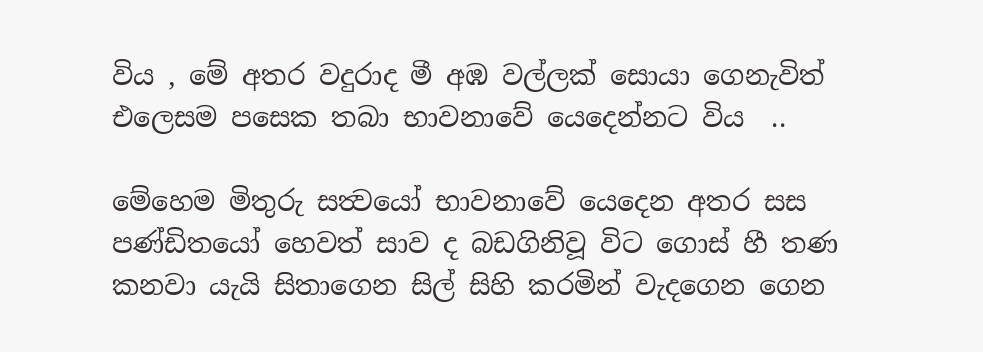විය , මේ අතර වදුරාද මී අඹ වල්ලක් සොයා ගෙනැවිත් එලෙසම පසෙක තබා භාවනාවේ යෙදෙන්නට විය  ..

මේහෙම මිතුරු සත්‍වයෝ භාවනාවේ යෙදෙන අතර සස පණ්ඩිතයෝ හෙවත් සාව ද බඩගිනිවූ විට ගොස් හී තණ කනවා යැයි සිතාගෙන සිල් සිහි කරමින් වැදගෙන ගෙන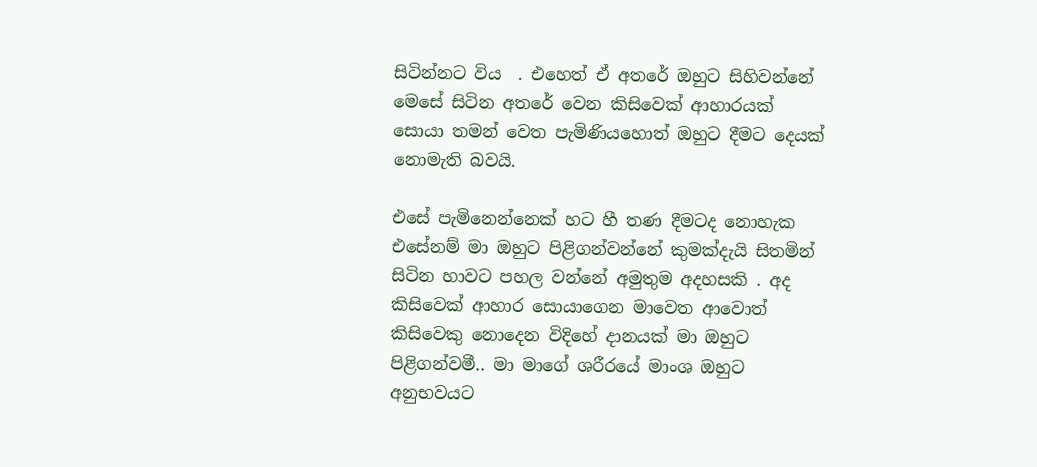සිටින්නට විය  . එහෙත් ඒ අතරේ ඔහුට සිහිවන්නේ මෙසේ සිටින අතරේ වෙන කිසිවෙක් ආහාරයක් සොයා තමන් වෙත පැමිණියහොත් ඔහුට දීමට දෙයක් නොමැති බවයි.

එසේ පැමිනෙන්නෙක් හට හී තණ දීමටද නොහැක එසේනම් මා ඔහුට පිළිගන්වන්නේ කුමක්දැයි සිතමින් සිටින හාවට පහල වන්නේ අමුතුම අදහසකි . අද කිසිවෙක් ආහාර සොයාගෙන මාවෙත ආවොත් කිසිවෙකු නොදෙන විදිහේ දානයක් මා ඔහුට පිළිගන්වමී.. මා මාගේ ශරීරයේ මාංශ ඔහුට අනුභවයට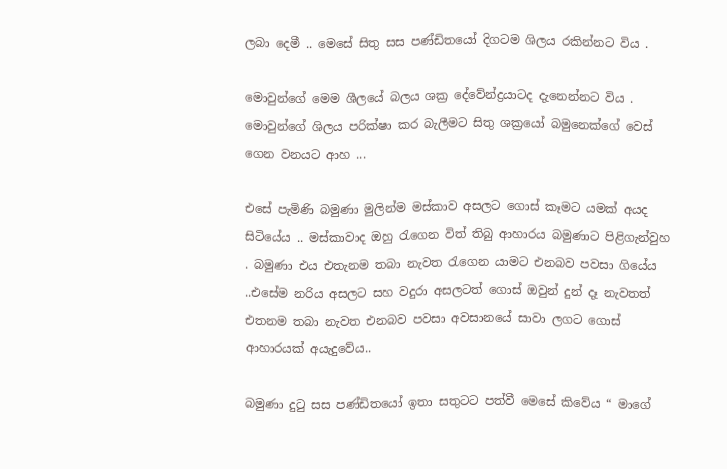ලබා දෙමී .. මෙසේ සිතු සස පණ්ඩිතයෝ දිගටම ශිලය රකින්නට විය .

මොවුන්ගේ මෙම ශීලයේ බලය ශක්‍ර දේවේන්ද්‍රයාටද දැනෙන්නට විය . මොවුන්ගේ ශිලය පරික්ෂා කර බැලීමට සිතු ශක්‍රයෝ බමුනෙක්ගේ වෙස් ගෙන වනයට ආහ ...

එසේ පැමිණි බමුණා මුලින්ම මස්කාව අසලට ගොස් කෑමට යමක් අයද සිටියේය .. මස්කාවාද ඔහු රැගෙන විත් තිබු ආහාරය බමුණාට පිළිගැන්වුහ . බමුණා එය එතැනම තබා නැවත රැගෙන යාමට එනබව පවසා ගියේය ..එසේම නරිය අසලට සහ වදුරා අසලටත් ගොස් ඔවුන් දුන් දෑ නැවතත් එතනම තබා නැවත එනබව පවසා අවසානයේ සාවා ලගට ගොස් ආහාරයක් අයැදුවේය..

බමුණා දුටු සස පණ්ඩිතයෝ ඉතා සතුටට පත්වී මෙසේ කිවේය “ මාගේ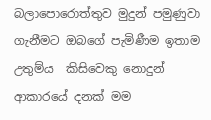බලාපොරොත්තුව මුදුන් පමුණුවා ගැනීමට ඔබගේ පැමිණීම ඉතාම උතුම්ය  කිසිවෙකු නොදුන් ආකාරයේ දනක් මම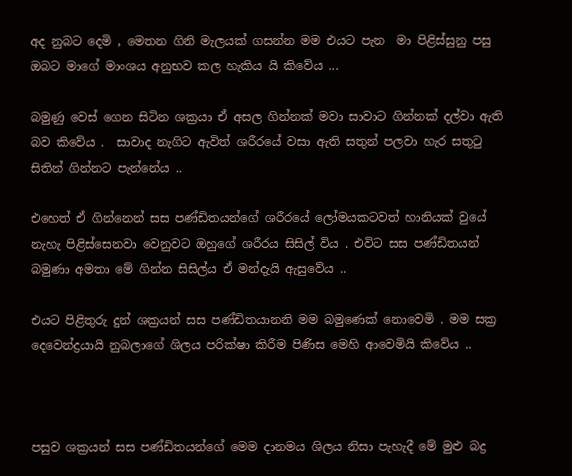අද නුබට දෙමි , මෙතන ගිනි මැලයක් ගසන්න මම එයට පැන  මා පිළිස්සුනු පසු ඔබට මාගේ මාංශය අනුභව කල හැකිය යි කිවේය ...

බමුණු වෙස් ගෙන සිටින ශක්‍රයා ඒ අසල ගින්නක් මවා සාවාට ගින්නක් දල්වා ඇති බව කිවේය .  සාවාද නැගිට ඇවිත් ශරීරයේ වසා ඇති සතුන් පලවා හැර සතුටු සිතින් ගින්නට පැන්නේය ..

එහෙත් ඒ ගින්නෙන් සස පණ්ඩිතයන්ගේ ශරීරයේ ලෝමයකටවත් හානියක් වුයේ නැහැ පිළිස්සෙනවා වෙනුවට ඔහුගේ ශරීරය සිසිල් විය . එවිට සස පණ්ඩිතයන් බමුණා අමතා මේ ගින්න සිසිල්ය ඒ මන්දැයි ඇසුවේය ..

එයට පිළිතුරු දුන් ශක්‍රයන් සස පණ්ඩිතයානනි මම බමුණෙක් නොවෙමි . මම සක්‍ර දෙවෙන්ද්‍රයායි නුබලාගේ ශිලය පරික්ෂා කිරීම පිණිස මෙහි ආවෙමියි කිවේය ..



පසුව ශක්‍රයන් සස පණ්ඩිතයන්ගේ මෙම දානමය ශිලය නිසා පැහැදී මේ මුළු බද්‍ර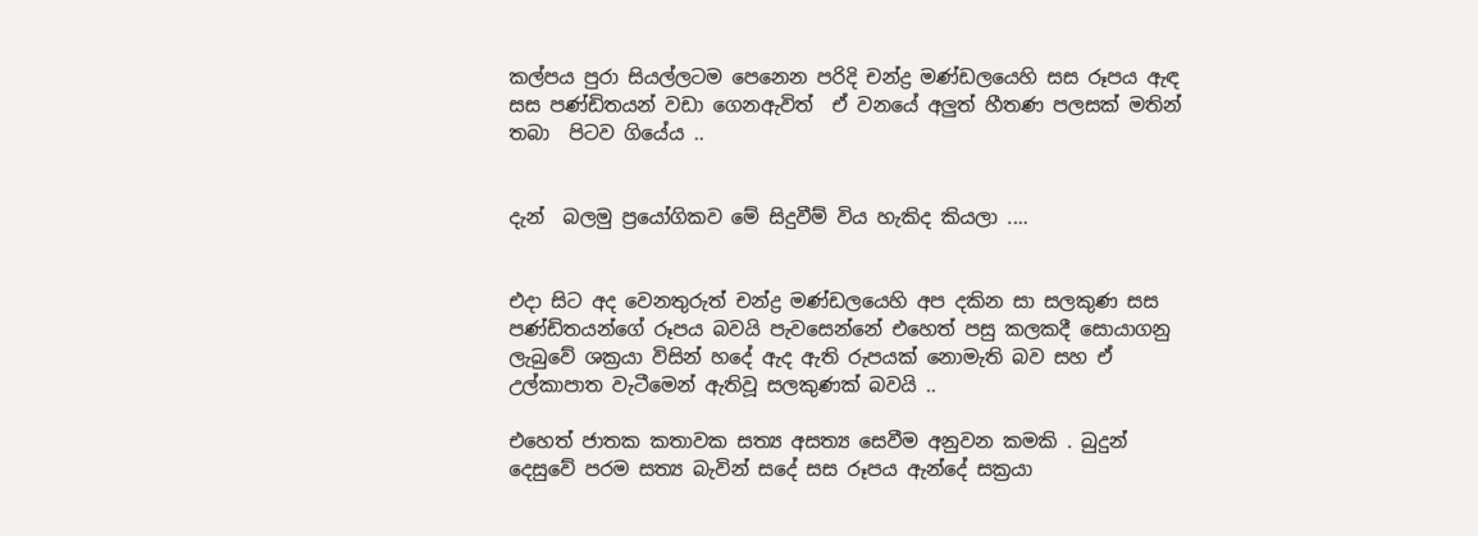කල්පය පුරා සියල්ලටම පෙනෙන පරිදි චන්ද්‍ර මණ්ඩලයෙහි සස රූපය ඇඳ සස පණ්ඩිතයන් වඩා ගෙනඇවිත්  ඒ වනයේ අලුත් හීතණ පලසක් මතින් තබා  පිටව ගියේය ..


දැන්  බලමු ප්‍රයෝගිකව මේ සිදුවීම් විය හැකිද කියලා ....


එදා සිට අද වෙනතුරුත් චන්ද්‍ර මණ්ඩලයෙහි අප දකින සා සලකුණ සස පණ්ඩිතයන්ගේ රූපය බවයි පැවසෙන්නේ එහෙත් පසු කලකදී සොයාගනු ලැබුවේ ශක්‍රයා විසින් හදේ ඇද ඇති රුපයක් නොමැති බව සහ ඒ උල්කාපාත වැටීමෙන් ඇතිවූ සලකුණක් බවයි ..

එහෙත් ජාතක කතාවක සත්‍ය අසත්‍ය සෙවීම අනුවන කමකි . බුදුන් දෙසුවේ පරම සත්‍ය බැවින් සදේ සස රූපය ඇන්දේ සක්‍රයා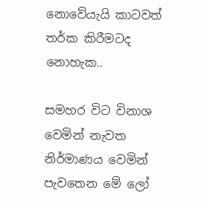නොවේයැයි කාටවත් තර්ක කිරීමටද නොහැක..

සමහර විට විනාශ වෙමින් නැවත නිර්මාණය වෙමින් පැවතෙන මේ ලෝ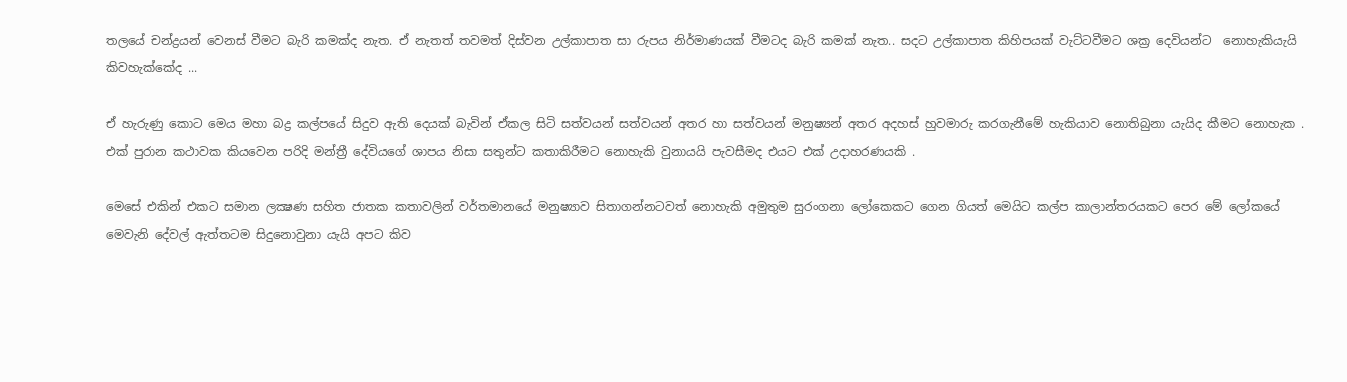තලයේ චන්ද්‍රයන් වෙනස් වීමට බැරි කමක්ද නැත. ඒ නැතත් තවමත් දිස්වන උල්කාපාත සා රුපය නිර්මාණයක් වීමටද බැරි කමක් නැත.. සදට උල්කාපාත කිහිපයක් වැට්ටවීමට ශක්‍ර දෙවියන්ට  නොහැකියැයි කිවහැක්කේද ...

ඒ හැරුණු කොට මෙය මහා බද්‍ර කල්පයේ සිදුව ඇති දෙයක් බැවින් ඒකල සිටි සත්වයන් සත්වයන් අතර හා සත්වයන් මනුෂ්‍යන් අතර අදහස් හුවමාරු කරගැනීමේ හැකියාව නොතිබුනා යැයිද කීමට නොහැක . එක් පුරාන කථාවක කියවෙන පරිදි මන්ත්‍රී දේවියගේ ශාපය නිසා සතුන්ට කතාකිරීමට නොහැකි වුනායයි පැවසීමද එයට එක් උදාහරණයකි .

මෙසේ එකින් එකට සමාන ලක්‍ෂණ සහිත ජාතක කතාවලින් වර්තමානයේ මනුෂ්‍යාව සිතාගන්නටවත් නොහැකි අමුතුම සුරංගනා ලෝකෙකට ගෙන ගියත් මෙයිට කල්ප කාලාන්තරයකට පෙර මේ ලෝකයේ මෙවැනි දේවල් ඇත්තටම සිදුනොවුනා යැයි අපට කිව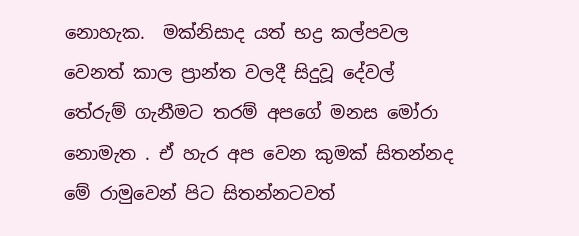නොහැක.  මක්නිසාද යත් භද්‍ර කල්පවල වෙනත් කාල ප්‍රාන්ත වලදී සිදුවූ දේවල් තේරුම් ගැනීමට තරම් අපගේ මනස මෝරා නොමැත . ඒ හැර අප වෙන කුමක් සිතන්නද මේ රාමුවෙන් පිට සිතන්නටවත්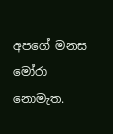අපගේ මනස මෝරා නොමැත.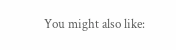You might also like: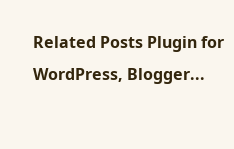Related Posts Plugin for WordPress, Blogger...